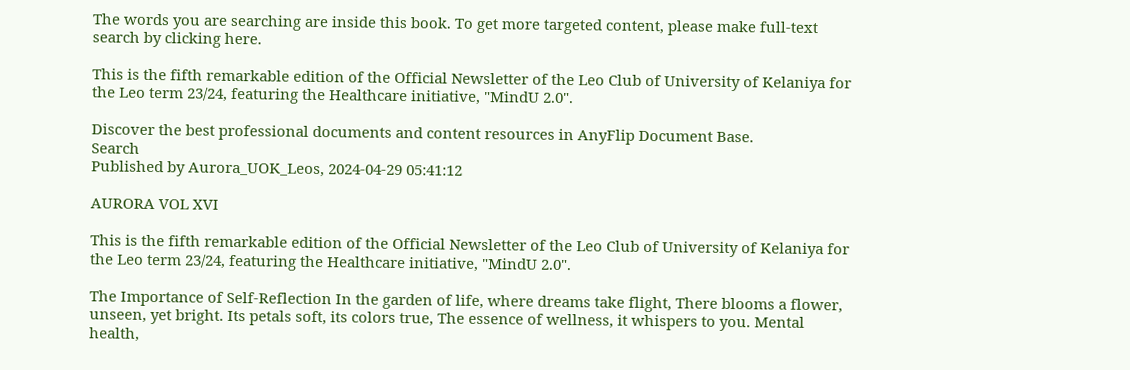The words you are searching are inside this book. To get more targeted content, please make full-text search by clicking here.

This is the fifth remarkable edition of the Official Newsletter of the Leo Club of University of Kelaniya for the Leo term 23/24, featuring the Healthcare initiative, "MindU 2.0".

Discover the best professional documents and content resources in AnyFlip Document Base.
Search
Published by Aurora_UOK_Leos, 2024-04-29 05:41:12

AURORA VOL XVI

This is the fifth remarkable edition of the Official Newsletter of the Leo Club of University of Kelaniya for the Leo term 23/24, featuring the Healthcare initiative, "MindU 2.0".

The Importance of Self-Reflection In the garden of life, where dreams take flight, There blooms a flower, unseen, yet bright. Its petals soft, its colors true, The essence of wellness, it whispers to you. Mental health,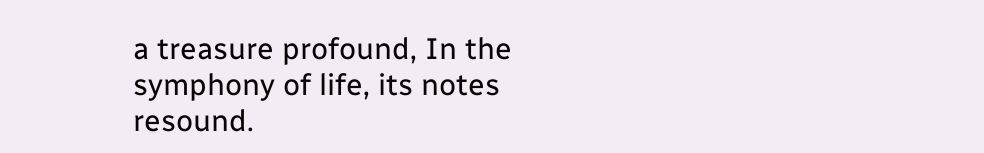a treasure profound, In the symphony of life, its notes resound.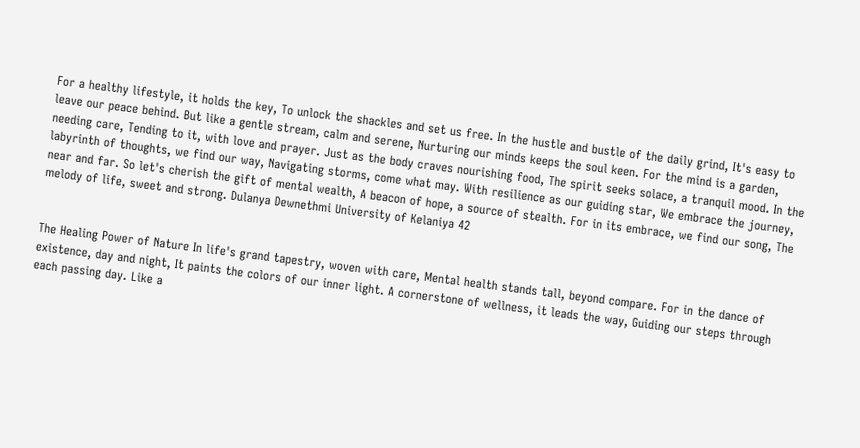For a healthy lifestyle, it holds the key, To unlock the shackles and set us free. In the hustle and bustle of the daily grind, It's easy to leave our peace behind. But like a gentle stream, calm and serene, Nurturing our minds keeps the soul keen. For the mind is a garden, needing care, Tending to it, with love and prayer. Just as the body craves nourishing food, The spirit seeks solace, a tranquil mood. In the labyrinth of thoughts, we find our way, Navigating storms, come what may. With resilience as our guiding star, We embrace the journey, near and far. So let's cherish the gift of mental wealth, A beacon of hope, a source of stealth. For in its embrace, we find our song, The melody of life, sweet and strong. Dulanya Dewnethmi University of Kelaniya 42


The Healing Power of Nature In life's grand tapestry, woven with care, Mental health stands tall, beyond compare. For in the dance of existence, day and night, It paints the colors of our inner light. A cornerstone of wellness, it leads the way, Guiding our steps through each passing day. Like a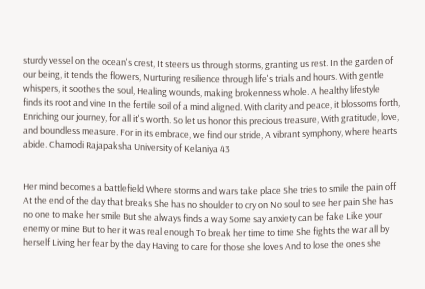sturdy vessel on the ocean's crest, It steers us through storms, granting us rest. In the garden of our being, it tends the flowers, Nurturing resilience through life's trials and hours. With gentle whispers, it soothes the soul, Healing wounds, making brokenness whole. A healthy lifestyle finds its root and vine In the fertile soil of a mind aligned. With clarity and peace, it blossoms forth, Enriching our journey, for all it's worth. So let us honor this precious treasure, With gratitude, love, and boundless measure. For in its embrace, we find our stride, A vibrant symphony, where hearts abide. Chamodi Rajapaksha University of Kelaniya 43


Her mind becomes a battlefield Where storms and wars take place She tries to smile the pain off At the end of the day that breaks She has no shoulder to cry on No soul to see her pain She has no one to make her smile But she always finds a way Some say anxiety can be fake Like your enemy or mine But to her it was real enough To break her time to time She fights the war all by herself Living her fear by the day Having to care for those she loves And to lose the ones she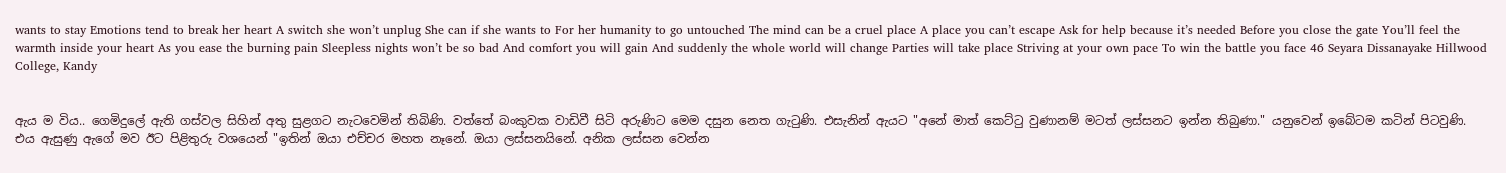wants to stay Emotions tend to break her heart A switch she won’t unplug She can if she wants to For her humanity to go untouched The mind can be a cruel place A place you can’t escape Ask for help because it’s needed Before you close the gate You’ll feel the warmth inside your heart As you ease the burning pain Sleepless nights won’t be so bad And comfort you will gain And suddenly the whole world will change Parties will take place Striving at your own pace To win the battle you face 46 Seyara Dissanayake Hillwood College, Kandy


ඇය ම විය.. ගෙමිදුලේ ඇති ගස්වල සිහින් අතු සුළගට නැටවෙමින් තිබිණි. වත්තේ බංකුවක වාඩිවී සිටි අරුණිට මෙම දසුන නෙත ගැටුණි. එසැනින් ඇයට "අනේ මාත් කෙට්ටු වුණානම් මටත් ලස්සනට ඉන්න තිබුණා." යනුවෙන් ඉබේටම කටින් පිටවුණි. එය ඇසුණු ඇගේ මව ඊට පිළිතුරු වශයෙන් "ඉතින් ඔයා එච්චර මහත නෑනේ. ඔයා ලස්සනයිනේ. අනික ලස්සන වෙන්න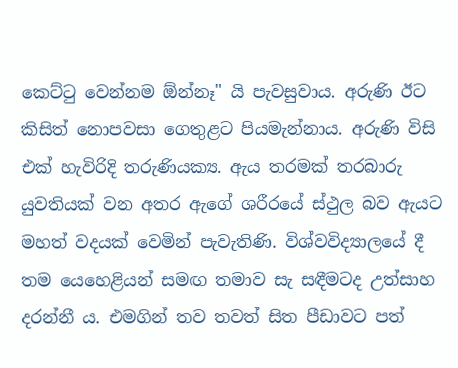කෙට්ටු වෙන්නම ඕන්නෑ" යි පැවසුවාය. අරුණි ඊට කිසිත් නොපවසා ගෙතුළට පියමැන්නාය. අරුණි විසි එක් හැවිරිදි තරුණියක්‍ය. ඇය තරමක් තරබාරු යුවතියක් වන අතර ඇගේ ශරීරයේ ස්ථුල බව ඇයට මහත් වදයක් වෙමින් පැවැතිණි. විශ්වවිද්‍යාලයේ දී තම යෙහෙළියන් සමඟ තමාව සැ සඳීමටද උත්සාහ දරන්නී ය. එමගින් තව තවත් සිත පීඩාවට පත්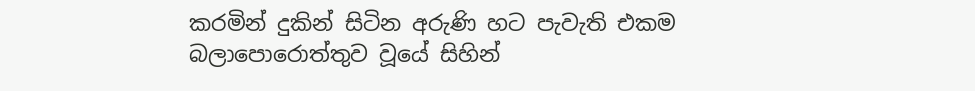කරමින් දුකින් සිටින අරුණි හට පැවැති එකම බලාපොරොත්තුව වූයේ සිහින්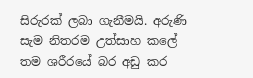සිරුරක් ලබා ගැනීමයි. අරුණි සැම නිතරම උත්සාහ කලේ තම ශරීරයේ බර අඩු කර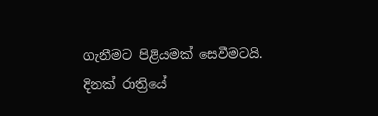ගැනීමට පිළියමක් සෙවීමටයි. දිනක් රාත්‍රියේ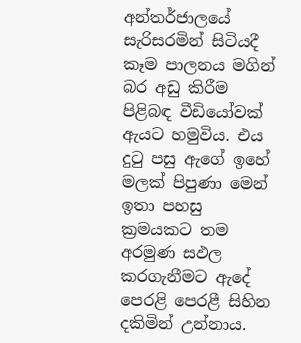අන්තර්ජාලයේ සැරිසරමින් සිටියදී කෑම පාලනය මගින් බර අඩු කිරීම පිළිබඳ වීඩියෝවක් ඇයට හමුවිය. එය දුටු පසු ඇගේ ඉහේ මලක් පිපුණා මෙන් ඉතා පහසු ක්‍රමයකට තම අරමුණ සඵල කරගැනීමට ඇදේ පෙරළි පෙරළී සිහින දකිමින් උන්නාය.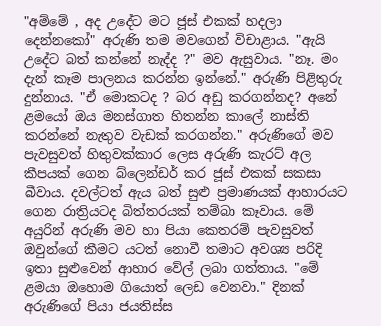"අම්මේ , අද උදේට මට ජූස් එකක් හදලා දෙන්නකෝ" අරුණි තම මවගෙන් විචාළාය. "ඇයි උදේට බත් කන්නේ නැද්ද ?" මව ඇසුවාය. "නෑ. මං දැන් කෑම පාලනය කරන්න ඉන්නේ." අරුණි පිළිතුරු දුන්නාය. "ඒ මොකටද ? බර අඩු කරගන්නද? අනේ ළමයෝ ඔය මනස්ගාත හිතන්න කාලේ නාස්ති කරන්නේ නැතුව වැඩක් කරගන්න." අරුණිගේ මව පැවසුවත් හිතුවක්කාර ලෙස අරුණි කැරට් අල කීපයක් ගෙන බ්ලෙන්ඩර් කර ජූස් එකක් සකසා බීවාය. දවල්ටත් ඇය බත් සුළු ප්‍රමාණයක් ආහාරයට ගෙන රාත්‍රියටද බිත්තරයක් තම්බා කෑවාය. මේ අයුරින් අරුණි මව හා පියා කෙතරම් පැවසුවත් ඔවුන්ගේ කීමට යටත් නොවී තමාට අවශ්‍ය පරිදි ඉතා සුළුවෙන් ආහාර වේල් ලබා ගත්තාය. "මේ ළමයා ඔහොම ගියොත් ලෙඩ වෙනවා." දිනක් අරුණිගේ පියා ජයතිස්ස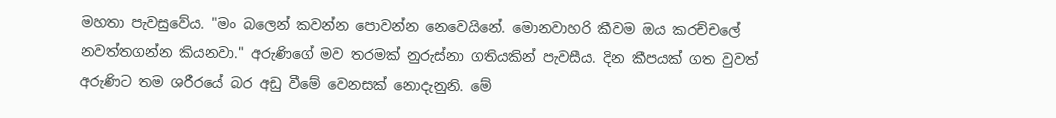මහතා පැවසුවේය. "මං බලෙන් කවන්න පොවන්න නෙවෙයිනේ. මොනවාහරි කීවම ඔය කරච්චලේ නවත්තගන්න කියනවා." අරුණිගේ මව තරමක් නුරුස්නා ගතියකින් පැවසීය. දින කීපයක් ගත වුවත් අරුණිට තම ශරීරයේ බර අඩු වීමේ වෙනසක් නොදැනුනි. මේ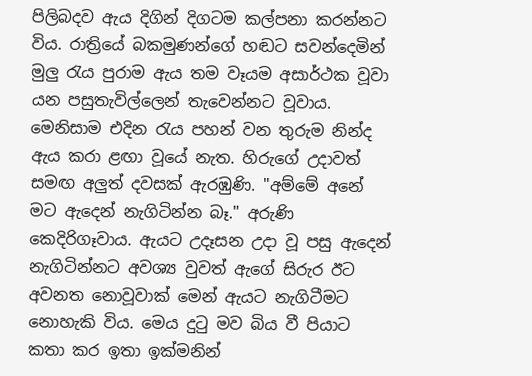පිලිබදව ඇය දිගින් දිගටම කල්පනා කරන්නට විය. රාත්‍රියේ බකමුණන්ගේ හඬට සවන්දෙමින් මුලු රැය පුරාම ඇය තම වෑයම අසාර්ථක වූවා යන පසුතැවිල්ලෙන් තැවෙන්නට වූවාය. මෙනිසාම එදින රැය පහන් වන තුරුම නින්ද ඇය කරා ළඟා වූයේ නැත. හිරුගේ උදාවත් සමඟ අලුත් දවසක් ඇරඹුණි. "අම්මේ අනේ මට ඇදෙන් නැගිටින්න බෑ." අරුණි කෙදිරිගෑවාය. ඇයට උදෑසන උදා වූ පසු ඇදෙන් නැගිටින්නට අවශ්‍ය වුවත් ඇගේ සිරුර ඊට අවනත නොවූවාක් මෙන් ඇයට නැගිටීමට නොහැකි විය. මෙය දුටු මව බිය වී පියාට කතා කර ඉතා ඉක්මනින්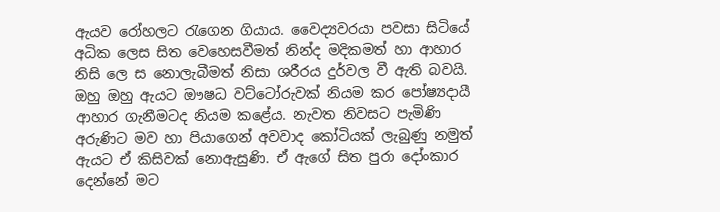ඇයව රෝහලට රැගෙන ගියාය. වෛද්‍යවරයා පවසා සිටියේ අධික ලෙස සිත වෙහෙසවීමත් නින්ද මදිකමත් හා ආහාර නිසි ලෙ ස නොලැබීමත් නිසා ශරීරය දුර්වල වී ඇති බවයි. ඔහු ඔහු ඇයට ඖෂධ වට්ටෝරුවක් නියම කර පෝෂ්‍යදායී ආහාර ගැනීමටද නියම කළේය. නැවත නිවසට පැමිණි අරුණිට මව හා පියාගෙන් අවවාද කෝටියක් ලැබුණු නමුත් ඇයට ඒ කිසිවක් නොඇසුණි. ඒ ඇගේ සිත පුරා දෝංකාර දෙන්නේ මට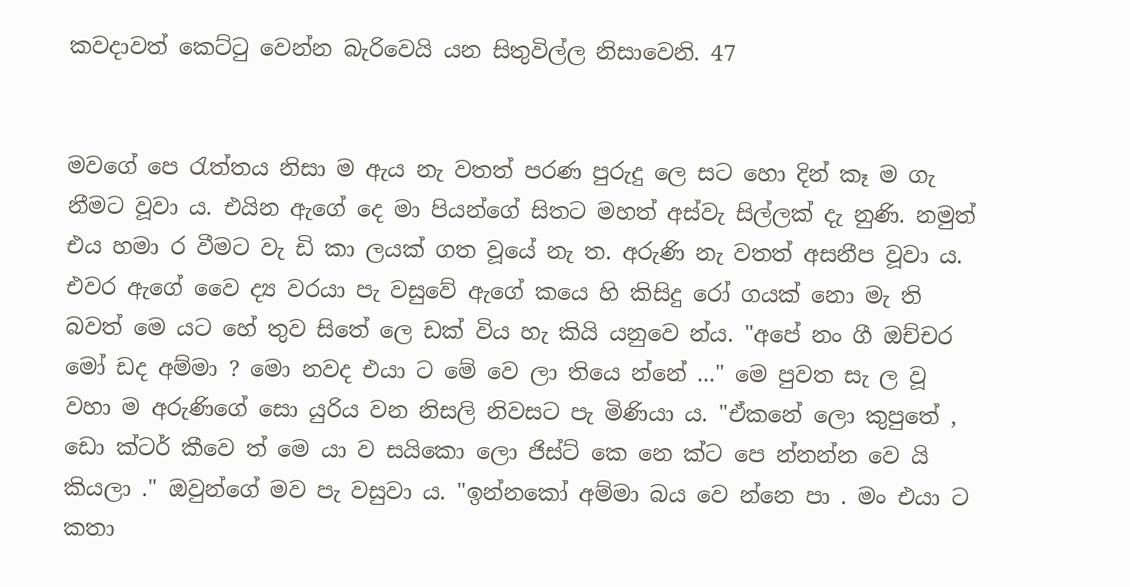කවදාවත් කෙට්ටු වෙන්න බැරිවෙයි යන සිතුවිල්ල නිසාවෙනි. 47


මවගේ පෙ රැත්තය නිසා ම ඇය නැ වතත් පරණ පුරුදු ලෙ සට හො දින් කෑ ම ගැ නීමට වූවා ය. එයින ඇගේ දෙ මා පියන්ගේ සිතට මහත් අස්වැ සිල්ලක් දැ නුණි. නමුත් එය හමා ර වීමට වැ ඩි කා ලයක් ගත වූයේ නැ ත. අරුණි නැ වතත් අසනීප වූවා ය. එවර ඇගේ වෛ ද්‍ය වරයා පැ වසුවේ ඇගේ කයෙ හි කිසිදු රෝ ගයක් නො මැ ති බවත් මෙ යට හේ තුව සිතේ ලෙ ඩක් විය හැ කියි යනුවෙ න්ය. "අපේ නං ගී ඔච්චර මෝ ඩද අම්මා ? මො නවද එයා ට මේ වෙ ලා තියෙ න්නේ ..." මෙ පුවත සැ ල වූ වහා ම අරුණිගේ සො යුරිය වන නිසලි නිවසට පැ මිණියා ය. "ඒකනේ ලො කුපුතේ , ඩො ක්ටර් කීවෙ ත් මෙ යා ව සයිකො ලො ජිස්ට් කෙ නෙ ක්ට පෙ න්නන්න වෙ යි කියලා ." ඔවුන්ගේ මව පැ වසුවා ය. "ඉන්නකෝ අම්මා බය වෙ න්නෙ පා . මං එයා ට කතා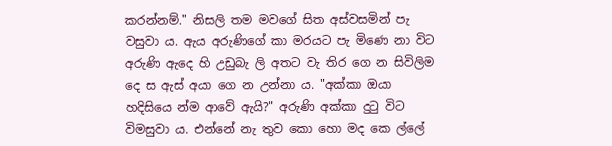කරන්නම්." නිසලි තම මවගේ සිත අස්වසමින් පැ වසුවා ය. ඇය අරුණිගේ කා මරයට පැ මිණෙ නා විට අරුණි ඇදෙ හි උඩුබැ ලි අතට වැ තිර ගෙ න සිවිලිම දෙ ස ඇස් අයා ගෙ න උන්නා ය. "අක්කා ඔයා හදිසියෙ න්ම ආවේ ඇයි?" අරුණි අක්කා දුටු විට විමසුවා ය. එන්නේ නැ තුව කො හො මද කෙ ල්ලේ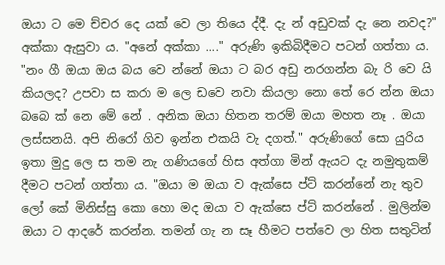ඔයා ට මෙ ච්චර දෙ යක් වෙ ලා තියෙ ද්දී. දැ න් අඩුවක් දැ නෙ නවද?" අක්කා ඇසුවා ය. "අනේ අක්කා ...." අරුණි ඉකිබිදීමට පටන් ගත්තා ය. "නං ගී ඔයා ඔය බය වෙ න්නේ ඔයා ට බර අඩු නරගන්න බැ රි වෙ යි කියලද? උපවා ස කරා ම ලෙ ඩවෙ නවා කියලා නො තේ රෙ න්න ඔයා බබෙ ක් නෙ මේ නේ . අනික ඔයා හිතන තරම් ඔයා මහත නෑ . ඔයා ලස්සනයි. අපි නිරෝ ගිව ඉන්න එකයි වැ දගත්." අරුණිගේ සො යුරිය ඉතා මුදු ලෙ ස තම නැ ගණියගේ හිස අත්ගා මින් ඇයට දැ නමුතුකම් දීමට පටන් ගත්තා ය. "ඔයා ම ඔයා ව ඇක්සෙ ප්ට් කරන්නේ නැ තුව ලෝ කේ මිනිස්සු කො හො මද ඔයා ව ඇක්සෙ ප්ට් කරන්නේ . මුලින්ම ඔයා ට ආදරේ කරන්න. තමන් ගැ න සෑ හීමට පත්වෙ ලා හිත සතුටින්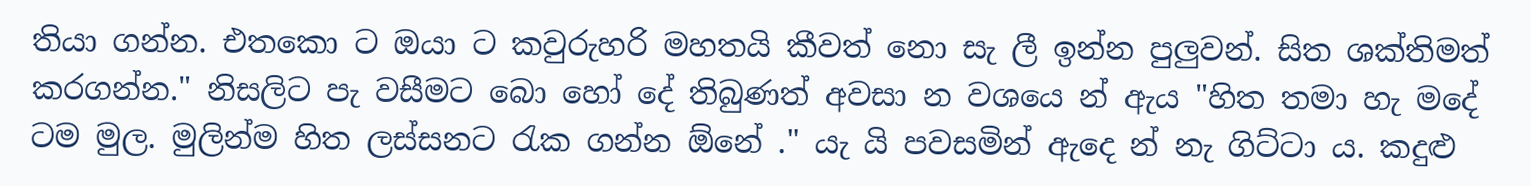තියා ගන්න. එතකො ට ඔයා ට කවුරුහරි මහතයි කීවත් නො සැ ලී ඉන්න පුලුවන්. සිත ශක්තිමත් කරගන්න." නිසලිට පැ වසීමට බො හෝ දේ තිබුණත් අවසා න වශයෙ න් ඇය "හිත තමා හැ මදේ ටම මුල. මුලින්ම හිත ලස්සනට රැක ගන්න ඕනේ ." යැ යි පවසමින් ඇදෙ න් නැ ගිට්ටා ය. කදුළු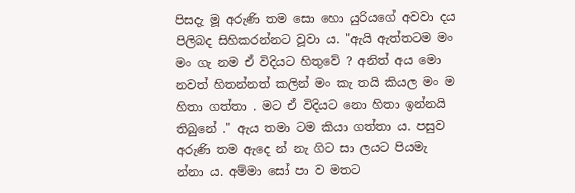පිසදැ මූ අරුණි තම සො හො යුරියගේ අවවා දය පිලිබද සිහිකරන්නට වූවා ය. "ඇයි ඇත්තටම මං මං ගැ නම ඒ විදියට හිතුවේ ? අනිත් අය මො නවත් හිතන්නත් කලින් මං කැ තයි කියල මං ම හිතා ගත්තා . මට ඒ විදියට නො හිතා ඉන්නයි තිබුනේ ." ඇය තමා ටම කියා ගත්තා ය. පසුව අරුණි තම ඇදෙ න් නැ ගිට සා ලයට පියමැ න්නා ය. අම්මා සෝ පා ව මතට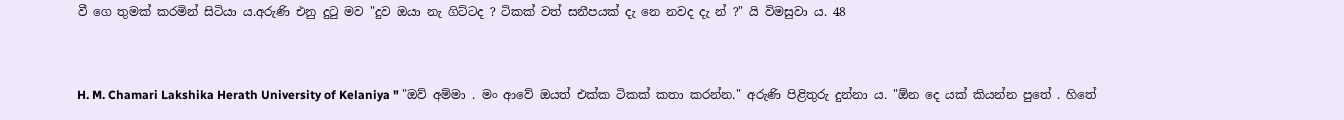වී ගෙ තුමක් කරමින් සිටියා ය.අරුණි එනු දුටු මව "දුව ඔයා නැ ගිට්ටද ? ටිකක් වත් සනීපයක් දැ නෙ නවද දැ න් ?" යි විමසුවා ය. 48


H. M. Chamari Lakshika Herath University of Kelaniya " "ඔව් අම්මා . මං ආවේ ඔයත් එක්ක ටිකක් කතා කරන්න." අරුණි පිළිතුරු දුන්නා ය. "ඕන දෙ යක් කියන්න පුතේ . හිතේ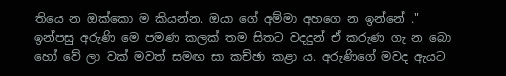තියෙ න ඔක්කො ම කියන්න. ඔයා ගේ අම්මා අහගෙ න ඉන්නේ ." ඉන්පසු අරුණි මෙ පමණ කලක් තම සිතට වදදුන් ඒ කරුණ ගැ න බො හෝ වේ ලා වක් මවත් සමඟ සා කච්ඡා කළා ය. අරුණිගේ මවද ඇයට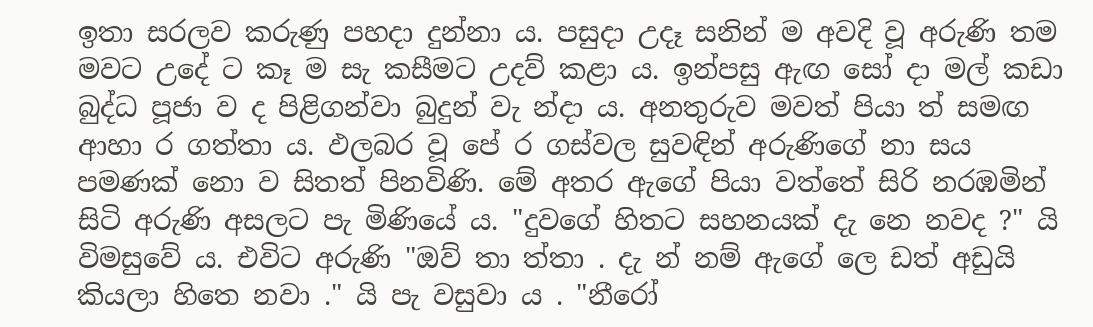ඉතා සරලව කරුණු පහදා දුන්නා ය. පසුදා උදෑ සනින් ම අවදි වූ අරුණි තම මවට උදේ ට කෑ ම සැ කසීමට උදව් කළා ය. ඉන්පසු ඇඟ සෝ දා මල් කඩා බුද්ධ පූජා ව ද පිළිගන්වා බුදුන් වැ න්දා ය. අනතුරුව මවත් පියා ත් සමඟ ආහා ර ගත්තා ය. ඵලබර වූ පේ ර ගස්වල සුවඳින් අරුණිගේ නා සය පමණක් නො ව සිතත් පිනවිණි. මේ අතර ඇගේ පියා වත්තේ සිරි නරඹමින් සිටි අරුණි අසලට පැ මිණියේ ය. "දුවගේ හිතට සහනයක් දැ නෙ නවද ?" යි විමසුවේ ය. එවිට අරුණි "ඔව් තා ත්තා . දැ න් නම් ඇගේ ලෙ ඩත් අඩුයි කියලා හිතෙ නවා ." යි පැ වසුවා ය . "නීරෝ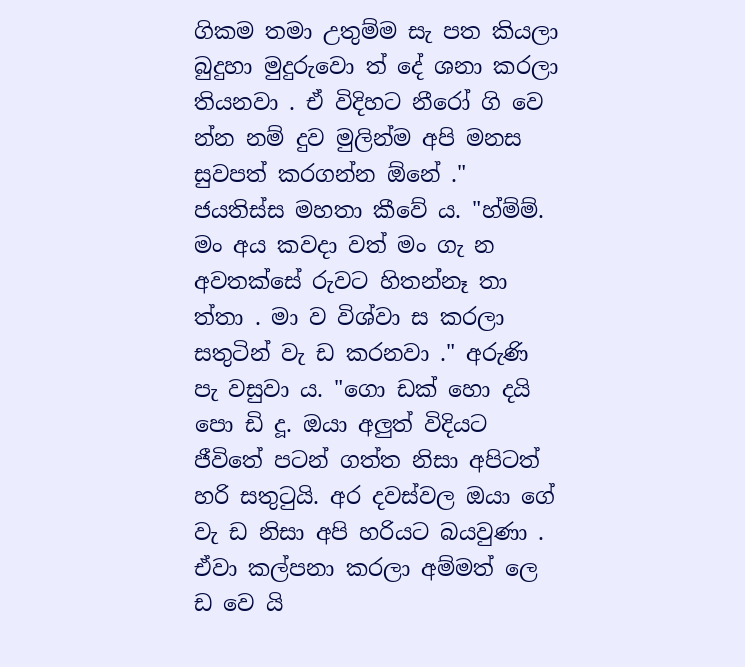ගිකම තමා උතුම්ම සැ පත කියලා බුදුහා මුදුරුවො ත් දේ ශනා කරලා තියනවා . ඒ විදිහට නීරෝ ගි වෙ න්න නම් දුව මුලින්ම අපි මනස සුවපත් කරගන්න ඕනේ ." ජයතිස්ස මහතා කීවේ ය. "හ්ම්ම්. මං අය කවදා වත් මං ගැ න අවතක්සේ රුවට හිතන්නෑ තා ත්තා . මා ව විශ්වා ස කරලා සතුටින් වැ ඩ කරනවා ." අරුණි පැ වසුවා ය. "ගො ඩක් හො දයි පො ඩි දූ. ඔයා අලුත් විදියට ජීවිතේ පටන් ගත්ත නිසා අපිටත් හරි සතුටුයි. අර දවස්වල ඔයා ගේ වැ ඩ නිසා අපි හරියට බයවුණා . ඒවා කල්පනා කරලා අම්මත් ලෙ ඩ වෙ යි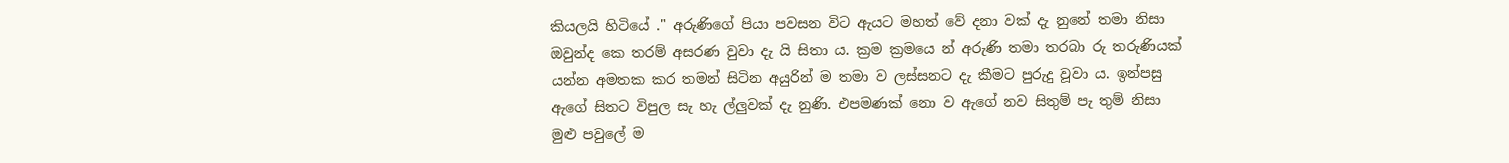කියලයි හිටියේ ." අරුණිගේ පියා පවසන විට ඇයට මහත් වේ දනා වක් දැ නුනේ තමා නිසා ඔවුන්ද කෙ තරම් අසරණ වුවා දැ යි සිතා ය. ක්‍රම ක්‍රමයෙ න් අරුණි තමා තරබා රු තරුණියක් යන්න අමතක කර තමන් සිටින අයුරින් ම තමා ව ලස්සනට දැ කීමට පුරුදු වූවා ය. ඉන්පසු ඇගේ සිතට විපුල සැ හැ ල්ලුවක් දැ නුණි. එපමණක් නො ව ඇගේ නව සිතුම් පැ තුම් නිසා මුළු පවුලේ ම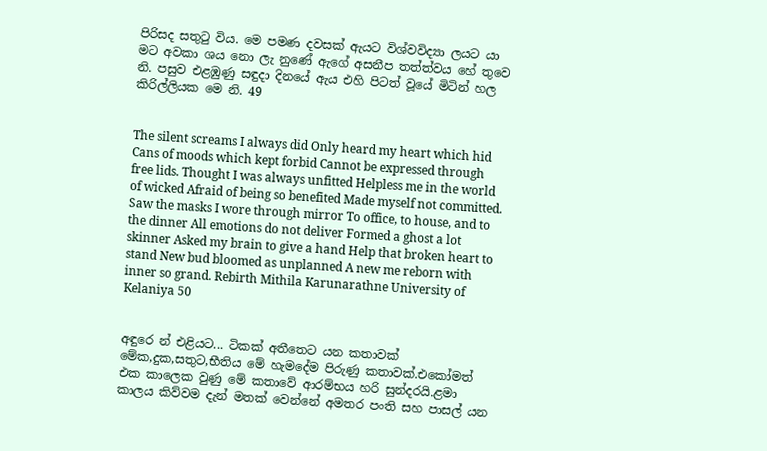පිරිසද සතුටු විය. මෙ පමණ දවසක් ඇයට විශ්වවිද්‍යා ලයට යා මට අවකා ශය නො ලැ නුණේ ඇගේ අසනීප තත්ත්වය හේ තුවෙ නි. පසුව එළඹුණු සඳුදා දිනයේ ඇය එහි පිටත් වූයේ මිටින් හල කිරිල්ලියක මෙ නි. 49


The silent screams I always did Only heard my heart which hid Cans of moods which kept forbid Cannot be expressed through free lids. Thought I was always unfitted Helpless me in the world of wicked Afraid of being so benefited Made myself not committed. Saw the masks I wore through mirror To office, to house, and to the dinner All emotions do not deliver Formed a ghost a lot skinner Asked my brain to give a hand Help that broken heart to stand New bud bloomed as unplanned A new me reborn with inner so grand. Rebirth Mithila Karunarathne University of Kelaniya 50


අඳුරෙ න් එළියට... ටිකක් අතීතෙට යන කතාවක් මේක,දුක,සතුට,භීතිය මේ හැමදේම පිරුණු කතාවක්.එකෝමත් එක කාලෙක වුණු මේ කතාවේ ආරම්භය හරි සුන්දරයි.ළමා කාලය කිව්වම දැන් මතක් වෙන්නේ අමතර පංති සහ පාසල් යන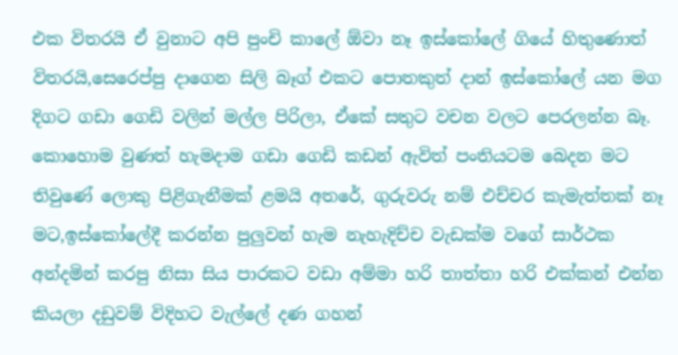එක විතරයි ඒ වුනාට අපි පුංචි කාලේ ඕවා නෑ ඉස්කෝලේ ගියේ හිතුණොත් විතරයි,සෙරෙප්පු දාගෙන සිලි බෑග් එකට පොතකුත් දාන් ඉස්කෝලේ යන මග දිගට ගඩා ගෙඩි වලින් මල්ල පිරිලා, ඒකේ සතුට වචන වලට පෙරලන්න බෑ. කොහොම වුණත් හැමදාම ගඩා ගෙඩි කඩන් ඇවිත් පංතියටම බෙදන මට තිවුණේ ලොකු පිළිගැනීමක් ළමයි අතරේ, ගුරුවරු නම් එච්චර කැමැත්තක් නෑ මට,ඉස්කෝලේදී කරන්න පුලුවන් හැම නැහැදිච්ච වැඩක්ම වගේ සාර්ථක අන්දමින් කරපු නිසා සිය පාරකට වඩා අම්මා හරි තාත්තා හරි එක්කන් එන්න කියලා දඩුවම් විදිහට වැල්ලේ දණ ගහන්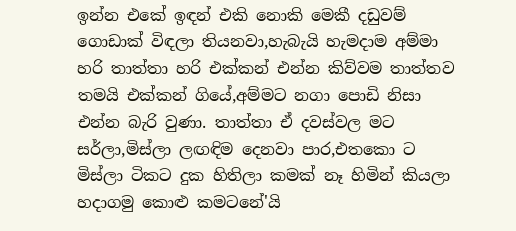ඉන්න එකේ ඉඳන් එකි නොකි මෙකී දඩුවම් ගොඩාක් විඳලා තියනවා,හැබැයි හැමදාම අම්මා හරි තාත්තා හරි එක්කන් එන්න කිව්වම තාත්තව තමයි එක්කන් ගියේ,අම්මට නගා පොඩි නිසා එන්න බැරි වුණා. තාත්තා ඒ දවස්වල මට සර්ලා,මිස්ලා ලඟඳිම දෙනවා පාර,එතකො ට මිස්ලා ටිකට දුක හිතිලා කමක් නෑ හිමින් කියලා හදාගමු කොළු කමටනේ'යි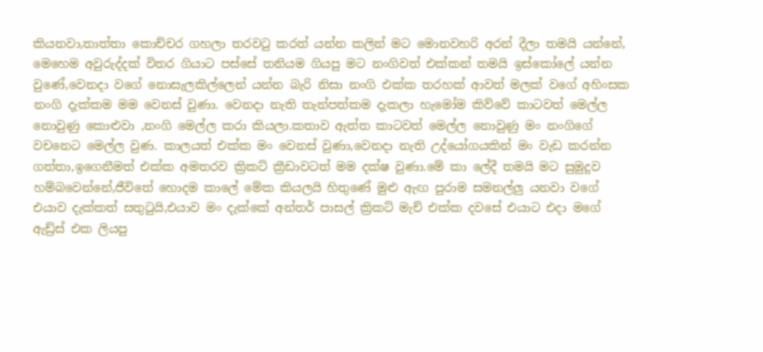කියනවා,තාත්තා කොච්චර ගහලා තරවටු කරත් යන්න කලින් මට මොනවහරි අරන් දීලා තමයි යන්නේ, මෙහෙම අවුරුද්දක් විතර ගියාට පස්සේ තනියම ගියපු මට නංගිවත් එක්කන් තමයි ඉස්කෝලේ යන්න වුණේ,වෙනදා වගේ නොසැලකිල්ලෙන් යන්න බැරි නිසා නංගි එක්ක තරහක් ආවත් මලක් වගේ අහිංසක නංගි දැක්කම මම වෙනස් වුණා. වෙනදා නැති තැන්පත්කම දැකලා හැමෝම කිව්වේ කාටවත් මෙල්ල නොවුණු කොළුවා ,නංගි මෙල්ල කරා කියලා.කතාව ඇත්ත කාටවත් මෙල්ල නොවුණු මං නංගිගේ වචනෙට මෙල්ල වුණ. කාලයත් එක්ක මං වෙනස් වුණා,වෙනදා නැති උද්යෝගයකින් මං වැඩ කරන්න ගත්තා,ඉගෙනීමත් එක්ක අමතරව ක්‍රිකට් ක්‍රීඩාවටත් මම දක්ෂ වුණා.මේ කා ලේදී තමයි මට සුමුදුව හම්බවෙන්නේ,ජීවිතේ හොදම කාලේ මේක කියලයි හිතුණේ මුළු ඇඟ පුරාම සමනල්ලු යනවා වගේ එයාව දැක්කත් සතුටුයි,එයාව මං දැක්කේ අන්තර් පාසල් ක්‍රිකට් මැච් එක්ක දවසේ එයාට එදා මගේ ඇඩ්‍ර්ස් එක ලියපු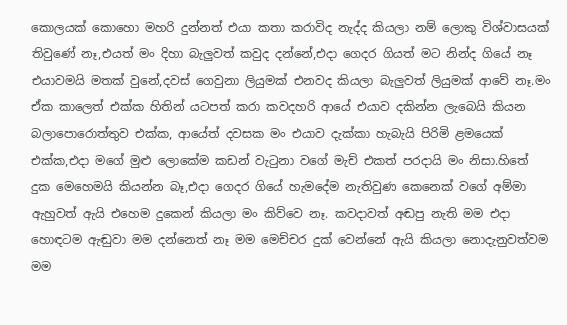කොලයක් කොහො මහරි දුන්නත් එයා කතා කරාවිද නැද්ද කියලා නම් ලොකු විශ්වාසයක් තිවුණේ නෑ,එයත් මං දිහා බැලුවත් කවුද දන්නේ,එදා ගෙදර ගියත් මට නින්ද ගියේ නෑ එයාවමයි මතක් වුනේ,දවස් ගෙවුනා ලියුමක් එනවද කියලා බැලුවත් ලියුමක් ආවේ නෑ.මං ඒක කාලෙත් එක්ක හිතින් යටපත් කරා කවදහරි ආයේ එයාව දකින්න ලැබෙයි කියන බලාපොරොත්තුව එක්ක, ආයේත් දවසක මං එයාව දැක්කා හැබැයි පිරිමි ළමයෙක් එක්ක,එදා මගේ මුළු ලොකේම කඩන් වැටුනා වගේ මැච් එකත් පරදායි මං නිසා.හිතේ දුක මෙහෙමයි කියන්න බෑ,එදා ගෙදර ගියේ හැමදේම නැතිවුණ කෙනෙක් වගේ අම්මා ඇහුවත් ඇයි එහෙම දුකෙන් කියලා මං කිව්වෙ නෑ. කවදාවත් අඬපු නැති මම එදා හොඳටම ඇඬුවා මම දන්නෙත් නෑ මම මෙච්චර දුක් වෙන්නේ ඇයි කියලා නොදැනුවත්වම මම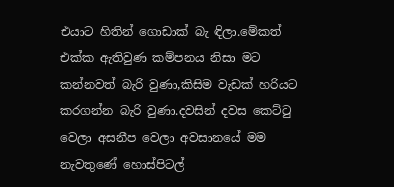එයාට හිතින් ගොඩාක් බැ ඳිලා.මේකත් එක්ක ඇතිවුණ කම්පනය නිසා මට කන්නවත් බැරි වුණා,කිසිම වැඩක් හරියට කරගන්න බැරි වුණා.දවසින් දවස කෙට්ටු වෙලා අසනීප වෙලා අවසානයේ මම නැවතුණේ හොස්පිටල්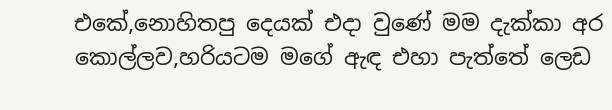එකේ,නොහිතපු දෙයක් එදා වුණේ මම දැක්කා අර කොල්ලව,හරියටම මගේ ඇඳ එහා පැත්තේ ලෙඩ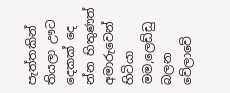පැත්තකින් තියලා ඌට දෙකක් දෙ න්න හිතුණත් අමාරුවෙන් හිටියා මම,ලෙඩ්ඩු බලන වේලාවේ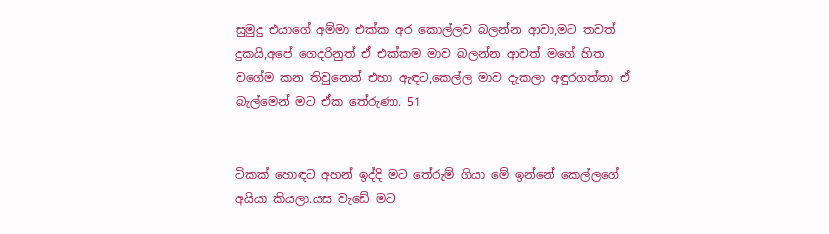සුමුදු එයාගේ අම්මා එක්ක අර කොල්ලව බලන්න ආවා,මට තවත් දුකයි,අපේ ගෙදරිනුත් ඒ එක්කම මාව බලන්න ආවත් මගේ හිත වගේම කන තිවුනෙත් එහා ඇඳට,කෙල්ල මාව දැකලා අඳුරගත්තා ඒ බැල්මෙන් මට ඒක තේරුණා. 51


ටිකක් හොඳට අහන් ඉද්දි මට තේරුම් ගියා මේ ඉන්නේ කෙල්ලගේ අයියා කියලා.යස වැඩේ මට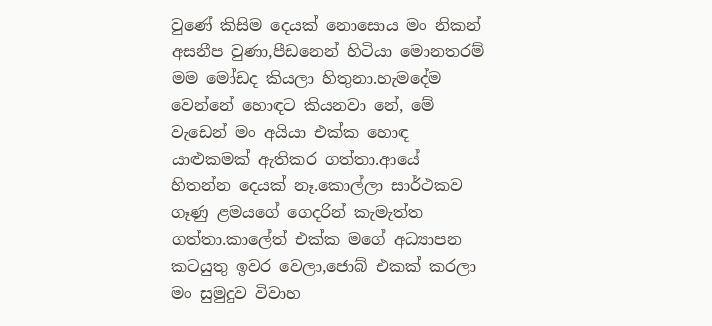වුණේ කිසිම දෙයක් නොසොය මං නිකන් අසනීප වුණා,පීඩනෙන් හිටියා මොනතරම් මම මෝඩද කියලා හිතුනා.හැමදේම වෙන්නේ හොඳට කියනවා නේ, මේ වැඩෙන් මං අයියා එක්ක හොඳ යාළුකමක් ඇතිකර ගත්තා.ආයේ හිතන්න දෙයක් නෑ.කොල්ලා සාර්ථකව ගෑණු ළමයගේ ගෙදරින් කැමැත්ත ගත්තා.කාලේත් එක්ක මගේ අධ්‍යාපන කටයුතු ඉවර වෙලා,ජොබ් එකක් කරලා මං සුමුදුව විවාහ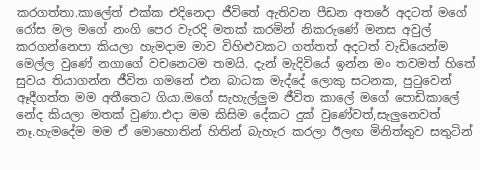කරගත්තා.කාලේත් එක්ක එදිනෙදා ජීවිතේ ඇතිවන පීඩන අතරේ අදටත් මගේ රෝස මල මගේ නංගි පෙර වැරදි මතක් කරමින් නිකරුණේ මනස අවුල් කරගන්නෙපා කියලා හැමදාම මාව විහිළුවකට ගත්තත් අදටත් වැඩියෙන්ම මෙල්ල වුණේ නගාගේ වචනෙටම තමයි. දැන් මැදිවියේ ඉන්න මං තවමත් හිතේ සුවය තියාගන්න ජීවිත ගමනේ එන බාධක මැද්දේ ලොකු සටනක, පුටුවෙන් ඈදීගත්ත මම අතීතෙට ගියා.මගේ සැහැල්ලුම ජීවිත කාලේ මගේ පොඩිකාලේ නේද කියලා මතක් වුණා.එදා මම කිසිම දේකට දුක් වුණේවත්,සැලුනෙවත් නෑ.හැමදේම මම ඒ මොහොතින් හිතින් බැහැර කරලා ඊලඟ මිනිත්තුව සතුටින්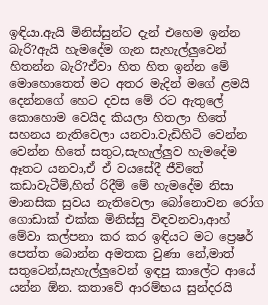ඉඳියා.ඇයි මිනිස්සුන්ට දැන් එහෙම ඉන්න බැරි?ඇයි හැමදේම ගැන සැහැල්ලුවෙන් හිතන්න බැරි?ඒවා හිත හිත ඉන්න මේ මොහොතෙත් මට අතර මැදින් මගේ ළමයි දෙන්නගේ හෙට දවස මේ රට ඇතුලේ කොහොම වෙයිද කියලා හිතලා හිතේ සහනය නැතිවෙලා යනවා.වැඩිහිටි වෙන්න වෙන්න හිතේ සතුට,සැහැල්ලුව හැමදේම ඈතට යනවා,ඒ ඒ වයසේදී ජීවිතේ කඩාවැටීම්,හිත් රිදීම් මේ හැමදේම නිසා මානසික සුවය නැතිවෙලා බෝනොවන රෝග ගොඩාක් එක්ක මිනිස්සු විඳවනවා,ආහ් මේවා කල්පනා කර කර ඉඳියට මට ප්‍රෙෂර් පෙත්ත බොන්න අමතක වුණා නේ,මාත් සතුටෙන්,සැහැල්ලුවෙන් ඉඳපු කාලේට ආයේ යන්න ඕන. කතාවේ ආරම්භය සුන්දරයි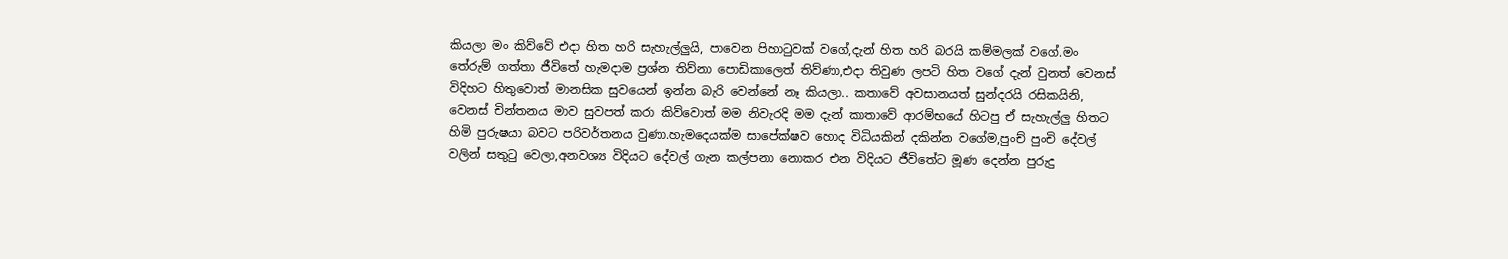කියලා මං කිව්වේ එදා හිත හරි සැහැල්ලුයි, පාවෙන පිහාටුවක් වගේ,දැන් හිත හරි බරයි කම්මලක් වගේ.මං තේරුම් ගත්තා ජීවිතේ හැමදාම ප්‍රශ්න තිව්නා පොඩිකාලෙත් තිව්ණා,එදා තිවුණ ලපටි හිත වගේ දැන් වුනත් වෙනස් විදිහට හිතුවොත් මානසික සුවයෙන් ඉන්න බැරි වෙන්නේ නෑ කියලා.. කතාවේ අවසානයත් සුන්දරයි රසිකයිනි, වෙනස් චින්තනය මාව සුවපත් කරා කිව්වොත් මම නිවැරදි මම දැන් කාතාවේ ආරම්භයේ හිටපු ඒ සැහැල්ලු හිතට හිමි පුරුෂයා බවට පරිවර්තනය වුණා.හැමදෙයක්ම සාපේක්ෂව හොද විධියකින් දකින්න වගේම,පුංච් පුංචි දේවල් වලින් සතුටු වෙලා,අනවශ්‍ය විදියට දේවල් ගැන කල්පනා නොකර එන විදියට ජීවිතේට මූණ දෙන්න පුරුදු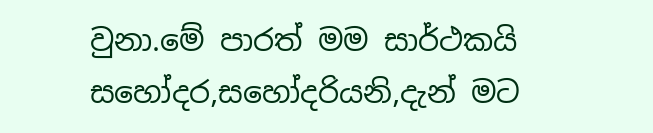වුනා.මේ පාරත් මම සාර්ථකයි සහෝදර,සහෝදරියනි,දැන් මට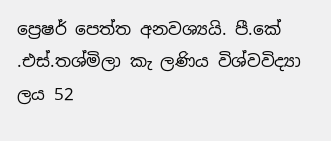ප්‍රෙෂර් පෙත්ත අනවශ්‍යයි. පී.කේ .එස්.තශ්මිලා කැ ලණිය විශ්වවිද්‍යා ලය 52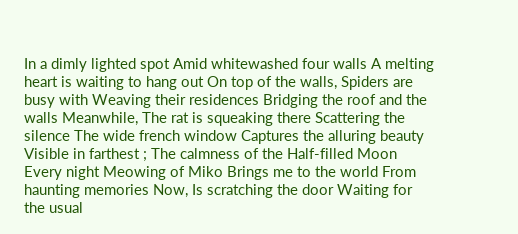In a dimly lighted spot Amid whitewashed four walls A melting heart is waiting to hang out On top of the walls, Spiders are busy with Weaving their residences Bridging the roof and the walls Meanwhile, The rat is squeaking there Scattering the silence The wide french window Captures the alluring beauty Visible in farthest ; The calmness of the Half-filled Moon Every night Meowing of Miko Brings me to the world From haunting memories Now, Is scratching the door Waiting for the usual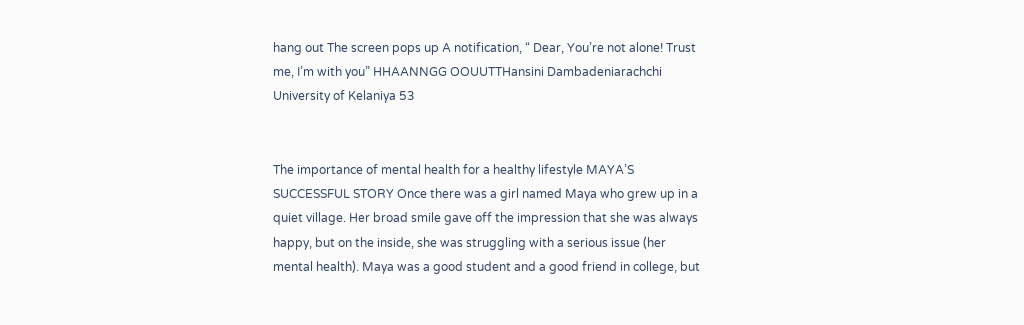hang out The screen pops up A notification, “ Dear, You’re not alone! Trust me, I’m with you” HHAANNGG OOUUTTHansini Dambadeniarachchi University of Kelaniya 53


The importance of mental health for a healthy lifestyle MAYA’S SUCCESSFUL STORY Once there was a girl named Maya who grew up in a quiet village. Her broad smile gave off the impression that she was always happy, but on the inside, she was struggling with a serious issue (her mental health). Maya was a good student and a good friend in college, but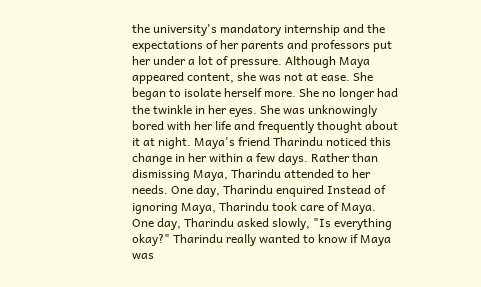the university's mandatory internship and the expectations of her parents and professors put her under a lot of pressure. Although Maya appeared content, she was not at ease. She began to isolate herself more. She no longer had the twinkle in her eyes. She was unknowingly bored with her life and frequently thought about it at night. Maya's friend Tharindu noticed this change in her within a few days. Rather than dismissing Maya, Tharindu attended to her needs. One day, Tharindu enquired Instead of ignoring Maya, Tharindu took care of Maya. One day, Tharindu asked slowly, "Is everything okay?" Tharindu really wanted to know if Maya was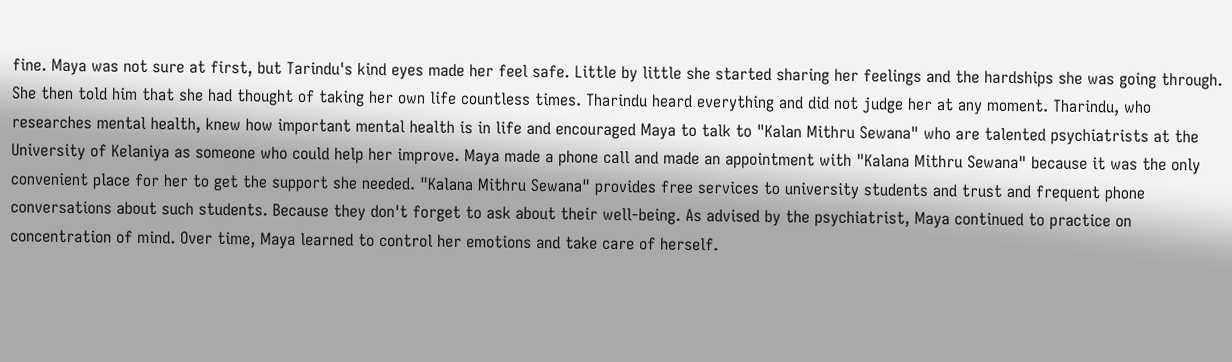fine. Maya was not sure at first, but Tarindu's kind eyes made her feel safe. Little by little she started sharing her feelings and the hardships she was going through. She then told him that she had thought of taking her own life countless times. Tharindu heard everything and did not judge her at any moment. Tharindu, who researches mental health, knew how important mental health is in life and encouraged Maya to talk to "Kalan Mithru Sewana" who are talented psychiatrists at the University of Kelaniya as someone who could help her improve. Maya made a phone call and made an appointment with "Kalana Mithru Sewana" because it was the only convenient place for her to get the support she needed. "Kalana Mithru Sewana" provides free services to university students and trust and frequent phone conversations about such students. Because they don't forget to ask about their well-being. As advised by the psychiatrist, Maya continued to practice on concentration of mind. Over time, Maya learned to control her emotions and take care of herself.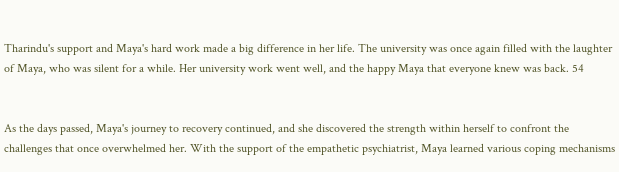Tharindu's support and Maya's hard work made a big difference in her life. The university was once again filled with the laughter of Maya, who was silent for a while. Her university work went well, and the happy Maya that everyone knew was back. 54


As the days passed, Maya's journey to recovery continued, and she discovered the strength within herself to confront the challenges that once overwhelmed her. With the support of the empathetic psychiatrist, Maya learned various coping mechanisms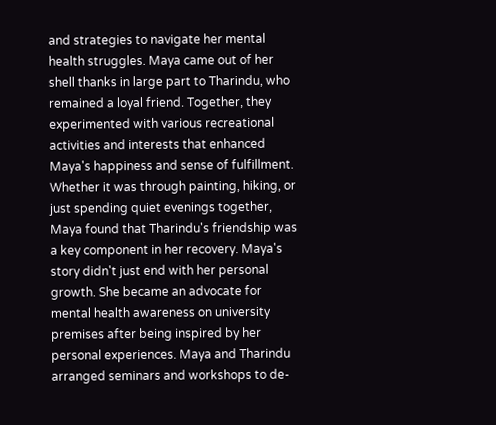and strategies to navigate her mental health struggles. Maya came out of her shell thanks in large part to Tharindu, who remained a loyal friend. Together, they experimented with various recreational activities and interests that enhanced Maya's happiness and sense of fulfillment. Whether it was through painting, hiking, or just spending quiet evenings together, Maya found that Tharindu's friendship was a key component in her recovery. Maya's story didn't just end with her personal growth. She became an advocate for mental health awareness on university premises after being inspired by her personal experiences. Maya and Tharindu arranged seminars and workshops to de-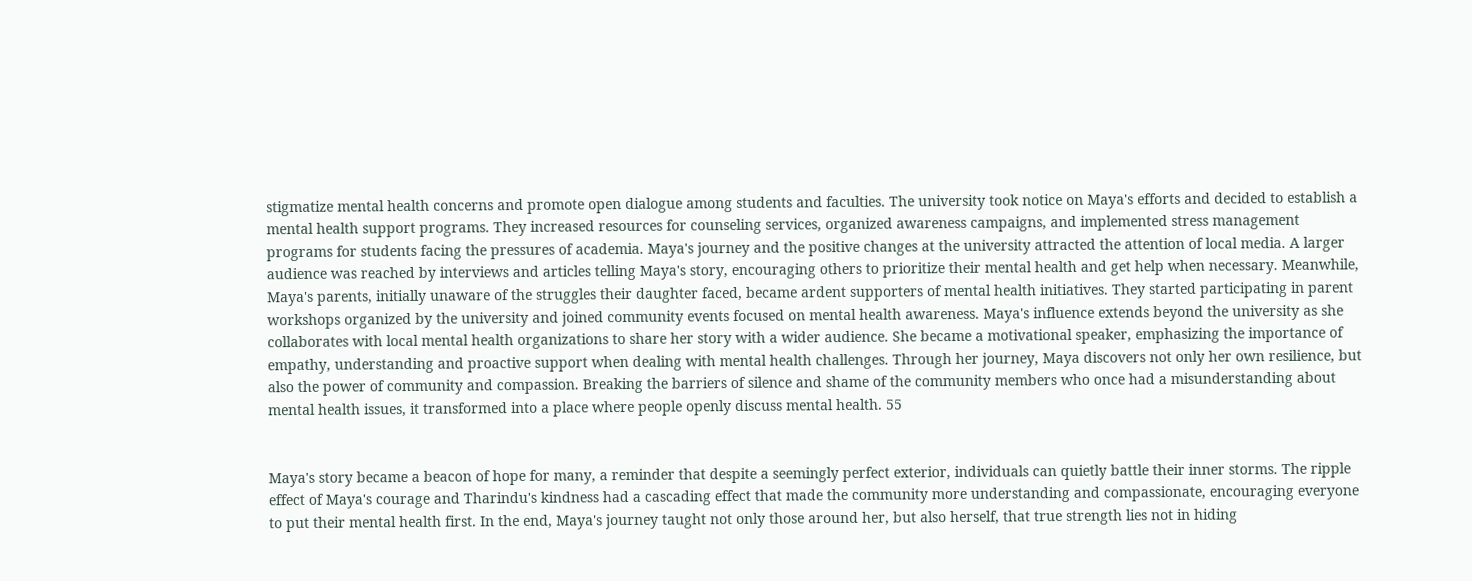stigmatize mental health concerns and promote open dialogue among students and faculties. The university took notice on Maya's efforts and decided to establish a mental health support programs. They increased resources for counseling services, organized awareness campaigns, and implemented stress management programs for students facing the pressures of academia. Maya's journey and the positive changes at the university attracted the attention of local media. A larger audience was reached by interviews and articles telling Maya's story, encouraging others to prioritize their mental health and get help when necessary. Meanwhile, Maya's parents, initially unaware of the struggles their daughter faced, became ardent supporters of mental health initiatives. They started participating in parent workshops organized by the university and joined community events focused on mental health awareness. Maya's influence extends beyond the university as she collaborates with local mental health organizations to share her story with a wider audience. She became a motivational speaker, emphasizing the importance of empathy, understanding and proactive support when dealing with mental health challenges. Through her journey, Maya discovers not only her own resilience, but also the power of community and compassion. Breaking the barriers of silence and shame of the community members who once had a misunderstanding about mental health issues, it transformed into a place where people openly discuss mental health. 55


Maya's story became a beacon of hope for many, a reminder that despite a seemingly perfect exterior, individuals can quietly battle their inner storms. The ripple effect of Maya's courage and Tharindu's kindness had a cascading effect that made the community more understanding and compassionate, encouraging everyone to put their mental health first. In the end, Maya's journey taught not only those around her, but also herself, that true strength lies not in hiding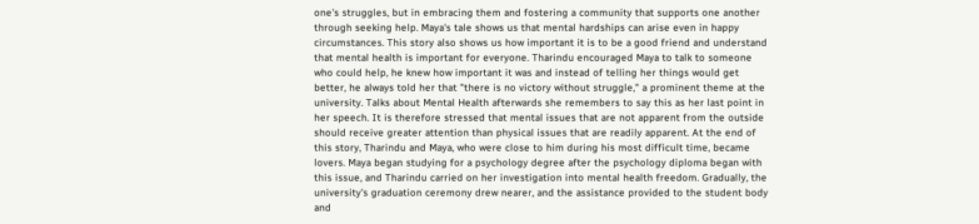one's struggles, but in embracing them and fostering a community that supports one another through seeking help. Maya's tale shows us that mental hardships can arise even in happy circumstances. This story also shows us how important it is to be a good friend and understand that mental health is important for everyone. Tharindu encouraged Maya to talk to someone who could help, he knew how important it was and instead of telling her things would get better, he always told her that "there is no victory without struggle," a prominent theme at the university. Talks about Mental Health afterwards she remembers to say this as her last point in her speech. It is therefore stressed that mental issues that are not apparent from the outside should receive greater attention than physical issues that are readily apparent. At the end of this story, Tharindu and Maya, who were close to him during his most difficult time, became lovers. Maya began studying for a psychology degree after the psychology diploma began with this issue, and Tharindu carried on her investigation into mental health freedom. Gradually, the university's graduation ceremony drew nearer, and the assistance provided to the student body and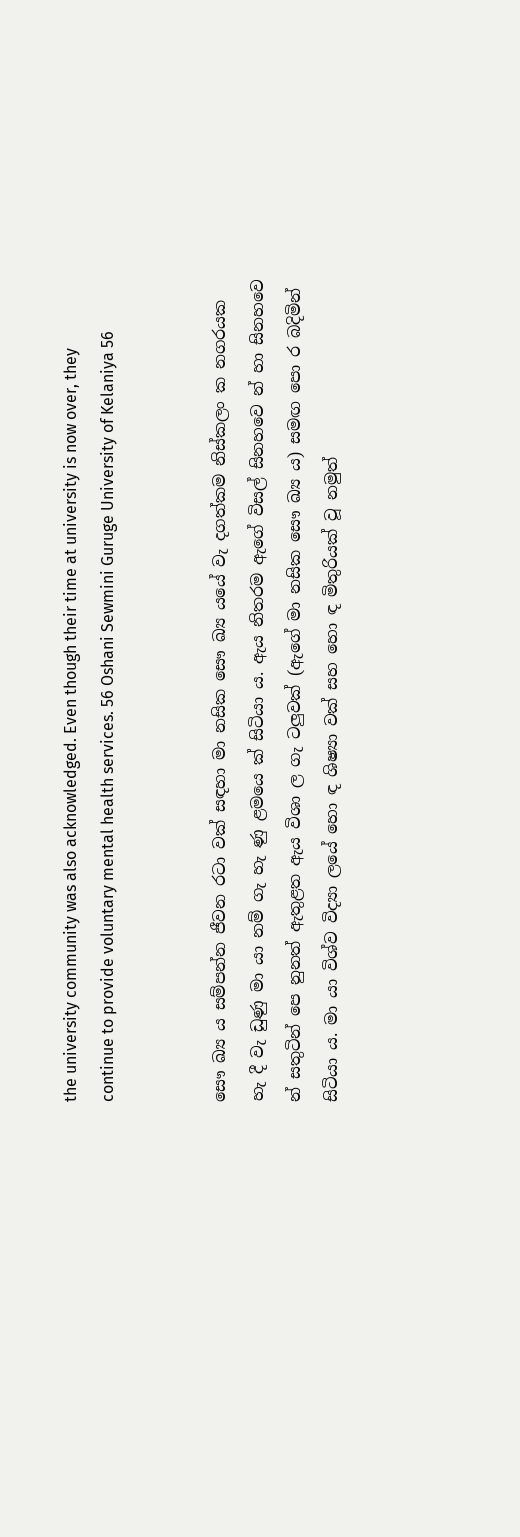the university community was also acknowledged. Even though their time at university is now over, they continue to provide voluntary mental health services. 56 Oshani Sewmini Guruge University of Kelaniya 56


සෞ ඛ්‍ය ය සම්පන්න ජීවන රටා වක් සඳහා මා නසික සෞ ඛ්‍ය යයේ වැ දගත්කම නිස්කලං ක නගරයක හැ දී වැ ඩුණු මා යා නම් ගැ හැ ණු ළමයෙ ක් සිටියා ය. ඇය නිතරම ඇගේ විසල් සිනහවෙ න් හා සිනහවෙ න් සතුටින් පෙ නුනත් ඇතුළත ඇය විශා ල ගැ ටලුවක් (ඇගේ මා නසික සෞ ඛ්‍ය ය) සමඟ පො ර බදිමින් සිටියා ය. මා යා විශ්ව විද්‍යා ලයේ හො ඳ ශිෂ්‍යා වක් සහ හො ඳ මිතුරියක් වූ නමුත්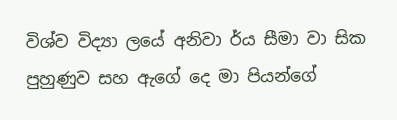විශ්ව විද්‍යා ලයේ අනිවා ර්ය සීමා වා සික පුහුණුව සහ ඇගේ දෙ මා පියන්ගේ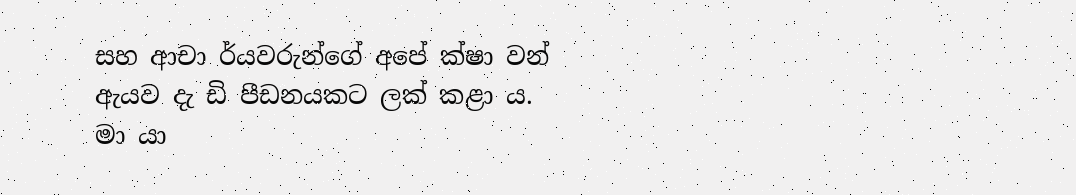සහ ආචා ර්යවරුන්ගේ අපේ ක්ෂා වන් ඇයව දැ ඩි පීඩනයකට ලක් කළා ය. මා යා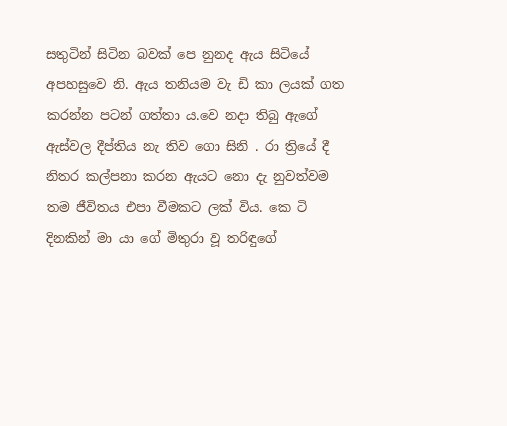සතුටින් සිටින බවක් පෙ නුනද ඇය සිටියේ අපහසුවෙ නි. ඇය තනියම වැ ඩි කා ලයක් ගත කරන්න පටන් ගත්තා ය.වෙ නදා තිබු ඇගේ ඇස්වල දීප්තිය නැ තිව ගො සිනි . රා ත්‍රියේ දී නිතර කල්පනා කරන ඇයට නො දැ නුවත්වම තම ජීවිතය එපා වීමකට ලක් විය. කෙ ටි දිනකින් මා යා ගේ මිතුරා වූ තරිඳුගේ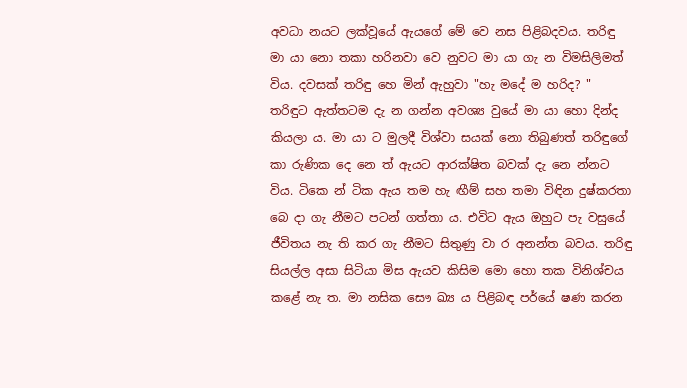අවධා නයට ලක්වූයේ ඇයගේ මේ වෙ නස පිළිබදවය. තරිඳු මා යා නො තකා හරිනවා වෙ නුවට මා යා ගැ න විමසිලිමත් විය. දවසක් තරිඳු හෙ මින් ඇහුවා "හැ මදේ ම හරිද? " තරිඳුට ඇත්තටම දැ න ගන්න අවශ්‍ය වුයේ මා යා හො දින්ද කියලා ය. මා යා ට මුලදී විශ්වා සයක් නො තිබුණත් තරිඳුගේ කා රුණික දෙ නෙ ත් ඇයට ආරක්ෂිත බවක් දැ නෙ න්නට විය. ටිකෙ න් ටික ඇය තම හැ ඟීම් සහ තමා විඳින දුෂ්කරතා බෙ දා ගැ නීමට පටන් ගත්තා ය. එවිට ඇය ඔහුට පැ වසුයේ ජීවිතය නැ ති කර ගැ නීමට සිතුණු වා ර අනන්ත බවය. තරිඳු සියල්ල අසා සිටියා මිස ඇයව කිසිම මො හො තක විනිශ්චය කළේ නැ ත. මා නසික සෞ ඛ්‍ය ය පිළිබඳ පර්යේ ෂණ කරන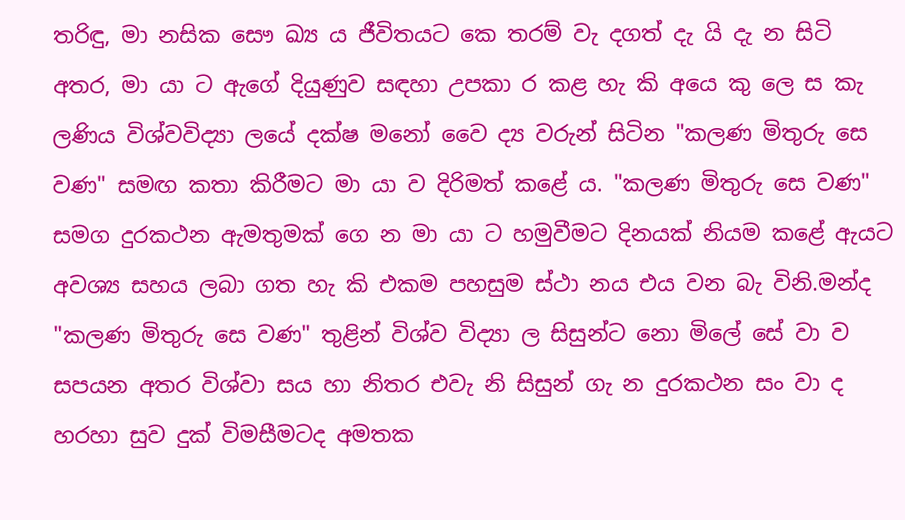තරිඳු, මා නසික සෞ ඛ්‍ය ය ජීවිතයට කෙ තරම් වැ දගත් දැ යි දැ න සිටි අතර, මා යා ට ඇගේ දියුණුව සඳහා උපකා ර කළ හැ කි අයෙ කු ලෙ ස කැ ලණිය විශ්වවිද්‍යා ලයේ දක්ෂ මනෝ වෛ ද්‍ය වරුන් සිටින "කලණ මිතුරු සෙ වණ" සමඟ කතා කිරීමට මා යා ව දිරිමත් කළේ ය. "කලණ මිතුරු සෙ වණ" සමග දුරකථන ඇමතුමක් ගෙ න මා යා ට හමුවීමට දිනයක් නියම කළේ ඇයට අවශ්‍ය සහය ලබා ගත හැ කි එකම පහසුම ස්ථා නය එය වන බැ විනි.මන්ද "කලණ මිතුරු සෙ වණ" තුළින් විශ්ව විද්‍යා ල සිසුන්ට නො මිලේ සේ වා ව සපයන අතර විශ්වා සය හා නිතර එවැ නි සිසුන් ගැ න දුරකථන සං වා ද හරහා සුව දුක් විමසීමටද අමතක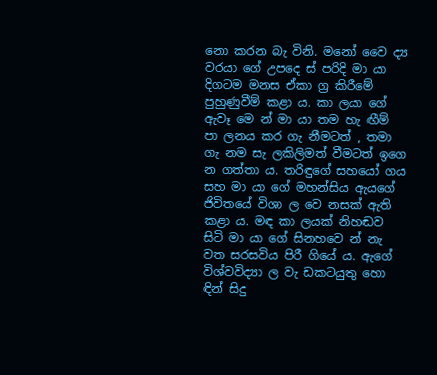නො කරන බැ විනි. මනෝ වෛ ද්‍ය වරයා ගේ උපදෙ ස් පරිදි මා යා දිගටම මනස ඒකා ග්‍ර කිරීමේ පුහුණුවීම් කළා ය. කා ලයා ගේ ඇවෑ මෙ න් මා යා තම හැ ඟීම් පා ලනය කර ගැ නීමටත් , තමා ගැ නම සැ ලකිලිමත් වීමටත් ඉගෙ න ගත්තා ය. තරිඳුගේ සහයෝ ගය සහ මා යා ගේ මහන්සිය ඇයගේ ජිවිතයේ විශා ල වෙ නසක් ඇති කළා ය. මඳ කා ලයක් නිහඬව සිටි මා යා ගේ සිනහවෙ න් නැ වත සරසවිය පිරී ගියේ ය. ඇගේ විශ්වවිද්‍යා ල වැ ඩකටයුතු හො ඳින් සිදු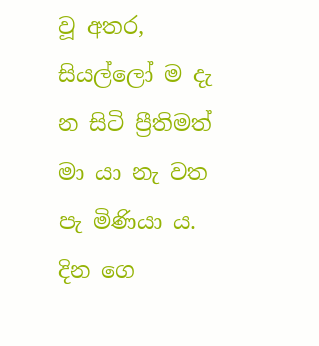වූ අතර, සියල්ලෝ ම දැ න සිටි ප්‍රීතිමත් මා යා නැ වත පැ මිණියා ය. දින ගෙ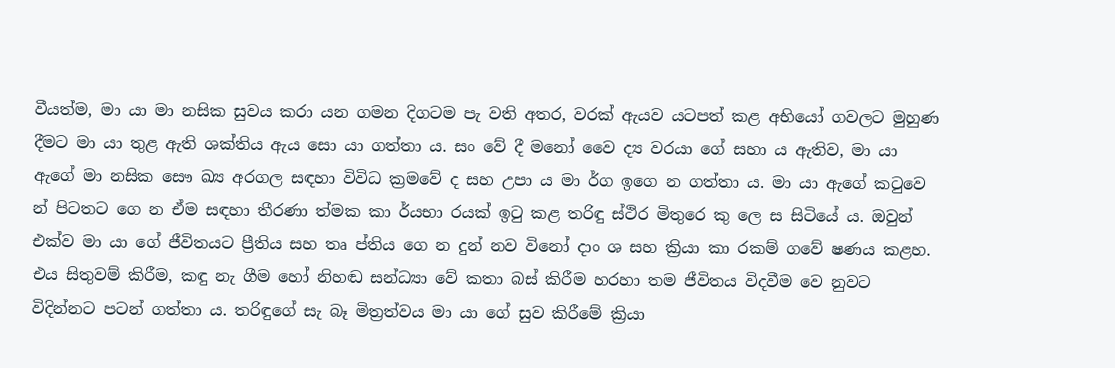වීයත්ම, මා යා මා නසික සුවය කරා යන ගමන දිගටම පැ වති අතර, වරක් ඇයව යටපත් කළ අභියෝ ගවලට මුහුණ දීමට මා යා තුළ ඇති ශක්තිය ඇය සො යා ගත්තා ය. සං වේ දී මනෝ වෛ ද්‍ය වරයා ගේ සහා ය ඇතිව, මා යා ඇගේ මා නසික සෞ ඛ්‍ය අරගල සඳහා විවිධ ක්‍රමවේ ද සහ උපා ය මා ර්ග ඉගෙ න ගත්තා ය. මා යා ඇගේ කටුවෙ න් පිටතට ගෙ න ඒම සඳහා තීරණා ත්මක කා ර්යභා රයක් ඉටු කළ තරිඳු ස්ථිර මිතුරෙ කු ලෙ ස සිටියේ ය. ඔවුන් එක්ව මා යා ගේ ජීවිතයට ප්‍රීතිය සහ තෘ ප්තිය ගෙ න දුන් නව විනෝ දාං ශ සහ ක්‍රියා කා රකම් ගවේ ෂණය කළහ. එය සිතුවම් කිරීම, කඳු නැ ගීම හෝ නිහඬ සන්ධ්‍යා වේ කතා බස් කිරීම හරහා තම ජීවිතය විදවීම වෙ නුවට විදින්නට පටන් ගත්තා ය. තරිඳුගේ සැ බෑ මිත්‍රත්වය මා යා ගේ සුව කිරීමේ ක්‍රියා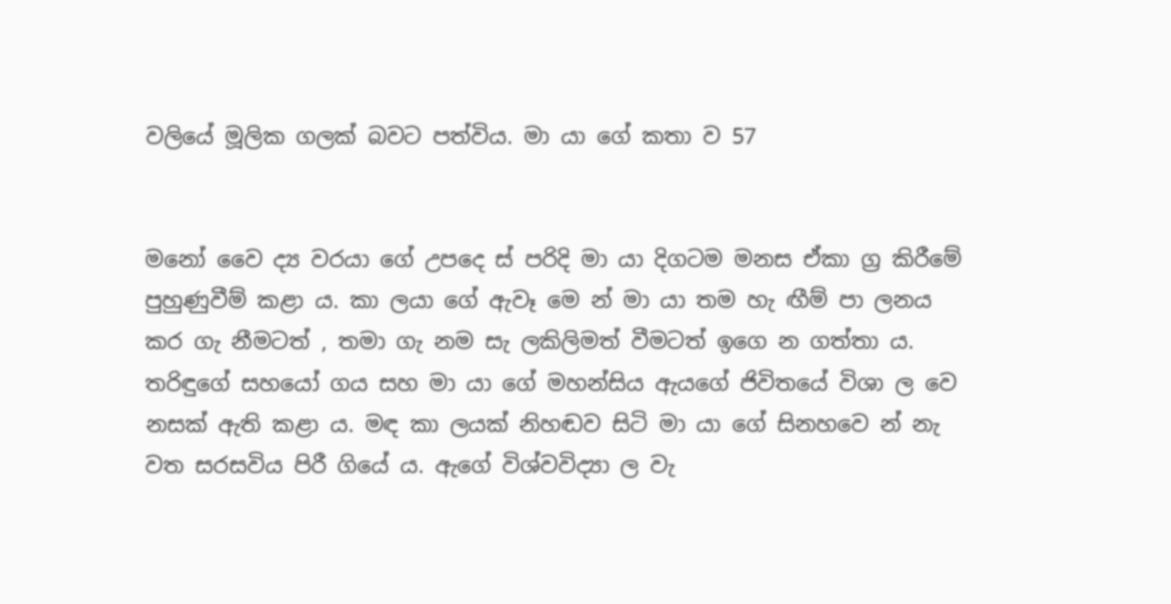වලියේ මූලික ගලක් බවට පත්විය. මා යා ගේ කතා ව 57


මනෝ වෛ ද්‍ය වරයා ගේ උපදෙ ස් පරිදි මා යා දිගටම මනස ඒකා ග්‍ර කිරීමේ පුහුණුවීම් කළා ය. කා ලයා ගේ ඇවෑ මෙ න් මා යා තම හැ ඟීම් පා ලනය කර ගැ නීමටත් , තමා ගැ නම සැ ලකිලිමත් වීමටත් ඉගෙ න ගත්තා ය. තරිඳුගේ සහයෝ ගය සහ මා යා ගේ මහන්සිය ඇයගේ ජිවිතයේ විශා ල වෙ නසක් ඇති කළා ය. මඳ කා ලයක් නිහඬව සිටි මා යා ගේ සිනහවෙ න් නැ වත සරසවිය පිරී ගියේ ය. ඇගේ විශ්වවිද්‍යා ල වැ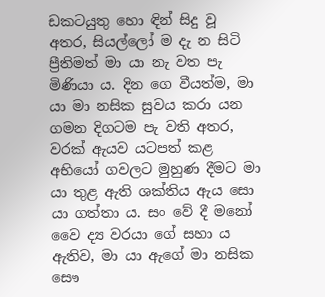ඩකටයුතු හො ඳින් සිදු වූ අතර, සියල්ලෝ ම දැ න සිටි ප්‍රීතිමත් මා යා නැ වත පැ මිණියා ය. දින ගෙ වීයත්ම, මා යා මා නසික සුවය කරා යන ගමන දිගටම පැ වති අතර, වරක් ඇයව යටපත් කළ අභියෝ ගවලට මුහුණ දීමට මා යා තුළ ඇති ශක්තිය ඇය සො යා ගත්තා ය. සං වේ දී මනෝ වෛ ද්‍ය වරයා ගේ සහා ය ඇතිව, මා යා ඇගේ මා නසික සෞ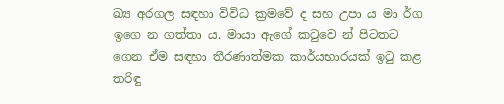ඛ්‍ය අරගල සඳහා විවිධ ක්‍රමවේ ද සහ උපා ය මා ර්ග ඉගෙ න ගත්තා ය. මායා ඇගේ කටුවෙ න් පිටතට ගෙන ඒම සඳහා තීරණාත්මක කාර්යභාරයක් ඉටු කළ තරිඳු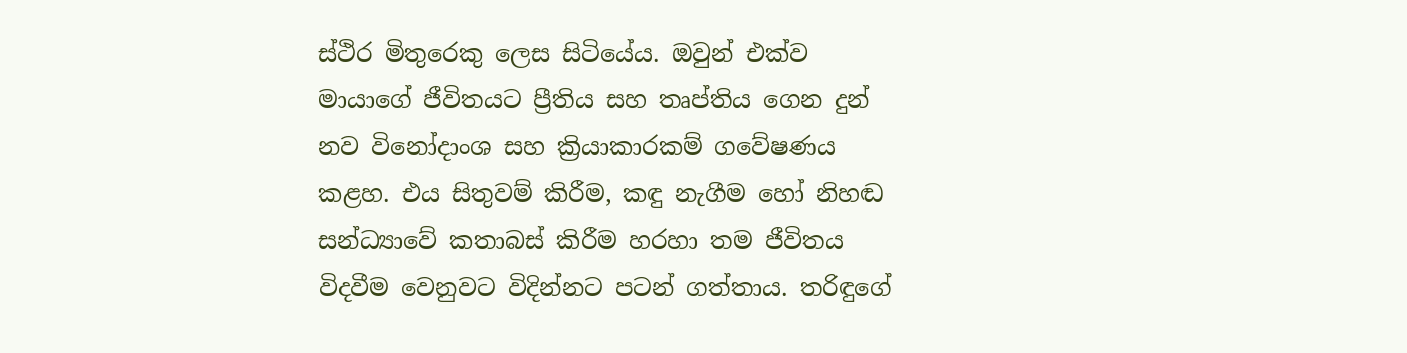ස්ථිර මිතුරෙකු ලෙස සිටියේය. ඔවුන් එක්ව මායාගේ ජීවිතයට ප්‍රීතිය සහ තෘප්තිය ගෙන දුන් නව විනෝදාංශ සහ ක්‍රියාකාරකම් ගවේෂණය කළහ. එය සිතුවම් කිරීම, කඳු නැගීම හෝ නිහඬ සන්ධ්‍යාවේ කතාබස් කිරීම හරහා තම ජීවිතය විදවීම වෙනුවට විදින්නට පටන් ගත්තාය. තරිඳුගේ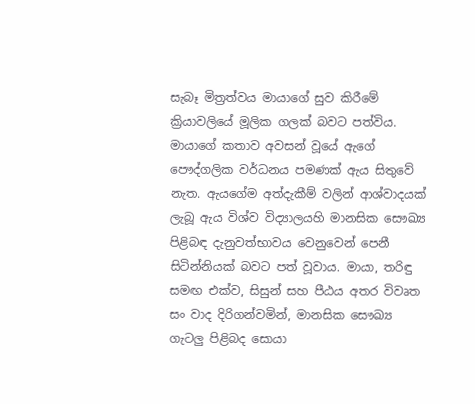සැබෑ මිත්‍රත්වය මායාගේ සුව කිරීමේ ක්‍රියාවලියේ මූලික ගලක් බවට පත්විය. මායාගේ කතාව අවසන් වූයේ ඇගේ පෞද්ගලික වර්ධනය පමණක් ඇය සිතුවේ නැත. ඇයගේම අත්දැකීම් වලින් ආශ්වාදයක් ලැබූ ඇය විශ්ව විද්‍යාලයහි මානසික සෞඛ්‍ය පිළිබඳ දැනුවත්භාවය වෙනුවෙන් පෙනී සිටින්නියක් බවට පත් වූවාය. මායා, තරිඳු සමඟ එක්ව, සිසුන් සහ පීඨය අතර විවෘත සං වාද දිරිගන්වමින්, මානසික සෞඛ්‍ය ගැටලු පිළිබද සොයා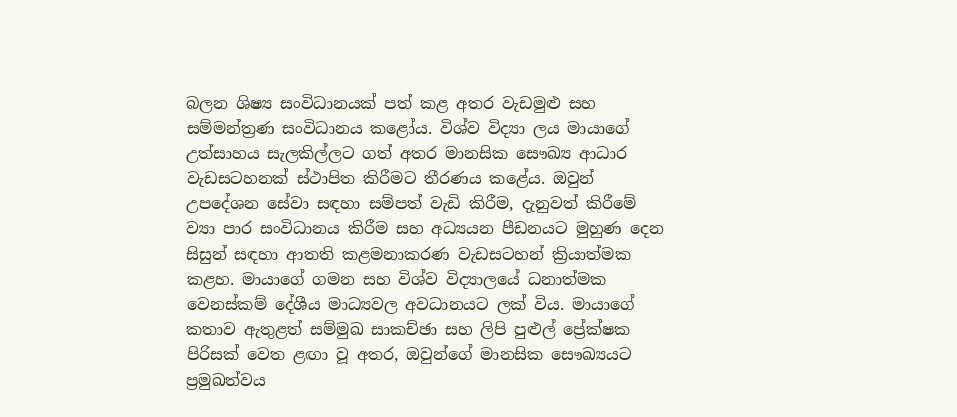බලන ශිෂ්‍ය සංවිධානයක් පත් කළ අතර වැඩමුළු සහ සම්මන්ත්‍රණ සංවිධානය කළෝය. විශ්ව විද්‍යා ලය මායාගේ උත්සාහය සැලකිල්ලට ගත් අතර මානසික සෞඛ්‍ය ආධාර වැඩසටහනක් ස්ථාපිත කිරීමට තීරණය කළේය. ඔවුන් උපදේශන සේවා සඳහා සම්පත් වැඩි කිරීම, දැනුවත් කිරීමේ ව්‍යා පාර සංවිධානය කිරීම සහ අධ්‍යයන පීඩනයට මුහුණ දෙන සිසුන් සඳහා ආතති කළමනාකරණ වැඩසටහන් ක්‍රියාත්මක කළහ. මායාගේ ගමන සහ විශ්ව විද්‍යාලයේ ධනාත්මක වෙනස්කම් දේශීය මාධ්‍යවල අවධානයට ලක් විය. මායාගේ කතාව ඇතුළත් සම්මුඛ සාකච්ඡා සහ ලිපි පුළුල් ප්‍රේක්ෂක පිරිසක් වෙත ළඟා වූ අතර, ඔවුන්ගේ මානසික සෞඛ්‍යයට ප්‍රමුඛත්වය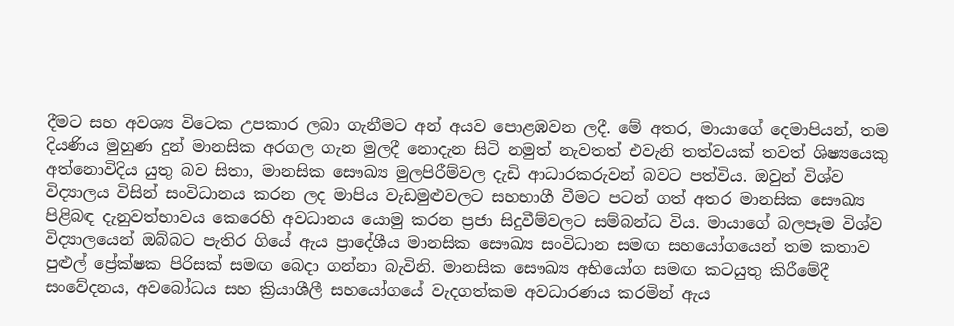දීමට සහ අවශ්‍ය විටෙක උපකාර ලබා ගැනීමට අන් අයව පොළඹවන ලදී. මේ අතර, මායාගේ දෙමාපියන්, තම දියණිය මුහුණ දුන් මානසික අරගල ගැන මුලදී නොදැන සිටි නමුත් නැවතත් එවැනි තත්වයක් තවත් ශිෂ්‍යයෙකු අත්නොවිදිය යුතු බව සිතා, මානසික සෞඛ්‍ය මුලපිරීම්වල දැඩි ආධාරකරුවන් බවට පත්විය. ඔවුන් විශ්ව විද්‍යාලය විසින් සංවිධානය කරන ලද මාපිය වැඩමුළුවලට සහභාගී වීමට පටන් ගත් අතර මානසික සෞඛ්‍ය පිළිබඳ දැනුවත්භාවය කෙරෙහි අවධානය යොමු කරන ප්‍රජා සිදුවීම්වලට සම්බන්ධ විය. මායාගේ බලපෑම විශ්ව විද්‍යාලයෙන් ඔබ්බට පැතිර ගියේ ඇය ප්‍රාදේශීය මානසික සෞඛ්‍ය සංවිධාන සමඟ සහයෝගයෙන් තම කතාව පුළුල් ප්‍රේක්ෂක පිරිසක් සමඟ බෙදා ගන්නා බැවිනි. මානසික සෞඛ්‍ය අභියෝග සමඟ කටයුතු කිරීමේදී සංවේදනය, අවබෝධය සහ ක්‍රියාශීලී සහයෝගයේ වැදගත්කම අවධාරණය කරමින් ඇය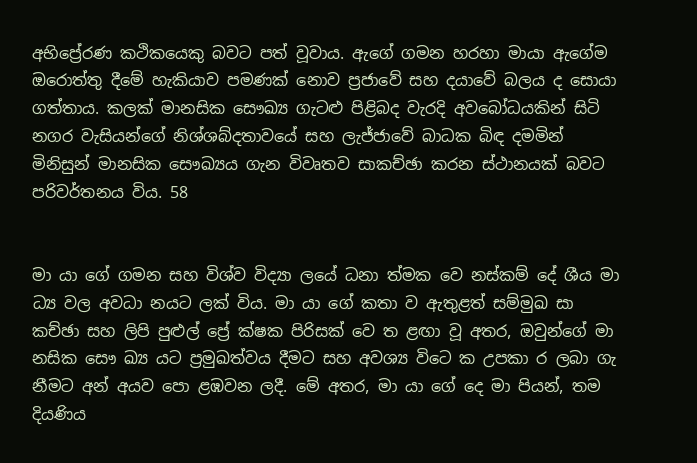අභිප්‍රේරණ කථිකයෙකු බවට පත් වූවාය. ඇගේ ගමන හරහා මායා ඇගේම ඔරොත්තු දීමේ හැකියාව පමණක් නොව ප්‍රජාවේ සහ දයාවේ බලය ද සොයා ගත්තාය. කලක් මානසික සෞඛ්‍ය ගැටළු පිළිබද වැරදි අවබෝධයකින් සිටි නගර වැසියන්ගේ නිශ්ශබ්දතාවයේ සහ ලැජ්ජාවේ බාධක බිඳ දමමින් මිනිසුන් මානසික සෞඛ්‍යය ගැන විවෘතව සාකච්ඡා කරන ස්ථානයක් බවට පරිවර්තනය විය. 58


මා යා ගේ ගමන සහ විශ්ව විද්‍යා ලයේ ධනා ත්මක වෙ නස්කම් දේ ශීය මා ධ්‍ය වල අවධා නයට ලක් විය. මා යා ගේ කතා ව ඇතුළත් සම්මුඛ සා කච්ඡා සහ ලිපි පුළුල් ප්‍රේ ක්ෂක පිරිසක් වෙ ත ළඟා වූ අතර, ඔවුන්ගේ මා නසික සෞ ඛ්‍ය යට ප්‍රමුඛත්වය දීමට සහ අවශ්‍ය විටෙ ක උපකා ර ලබා ගැ නීමට අන් අයව පො ළඹවන ලදී. මේ අතර, මා යා ගේ දෙ මා පියන්, තම දියණිය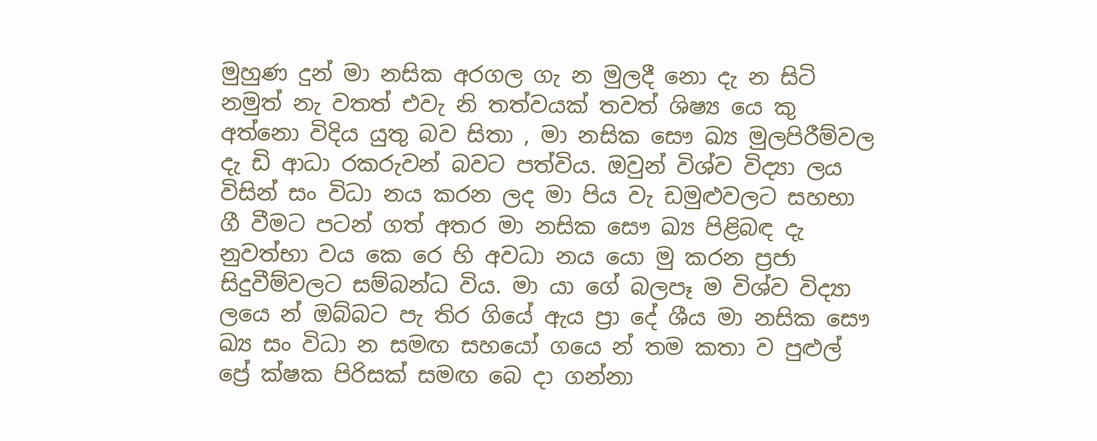මුහුණ දුන් මා නසික අරගල ගැ න මුලදී නො දැ න සිටි නමුත් නැ වතත් එවැ නි තත්වයක් තවත් ශිෂ්‍ය යෙ කු අත්නො විදිය යුතු බව සිතා , මා නසික සෞ ඛ්‍ය මුලපිරීම්වල දැ ඩි ආධා රකරුවන් බවට පත්විය. ඔවුන් විශ්ව විද්‍යා ලය විසින් සං විධා නය කරන ලද මා පිය වැ ඩමුළුවලට සහභා ගී වීමට පටන් ගත් අතර මා නසික සෞ ඛ්‍ය පිළිබඳ දැ නුවත්භා වය කෙ රෙ හි අවධා නය යො මු කරන ප්‍රජා සිදුවීම්වලට සම්බන්ධ විය. මා යා ගේ බලපෑ ම විශ්ව විද්‍යා ලයෙ න් ඔබ්බට පැ තිර ගියේ ඇය ප්‍රා දේ ශීය මා නසික සෞ ඛ්‍ය සං විධා න සමඟ සහයෝ ගයෙ න් තම කතා ව පුළුල් ප්‍රේ ක්ෂක පිරිසක් සමඟ බෙ දා ගන්නා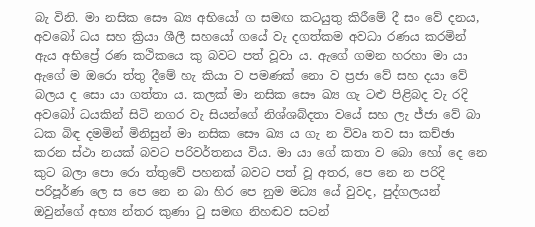බැ විනි. මා නසික සෞ ඛ්‍ය අභියෝ ග සමඟ කටයුතු කිරීමේ දී සං වේ දනය, අවබෝ ධය සහ ක්‍රියා ශීලී සහයෝ ගයේ වැ දගත්කම අවධා රණය කරමින් ඇය අභිප්‍රේ රණ කථිකයෙ කු බවට පත් වූවා ය. ඇගේ ගමන හරහා මා යා ඇගේ ම ඔරො ත්තු දීමේ හැ කියා ව පමණක් නො ව ප්‍රජා වේ සහ දයා වේ බලය ද සො යා ගත්තා ය. කලක් මා නසික සෞ ඛ්‍ය ගැ ටළු පිළිබද වැ රදි අවබෝ ධයකින් සිටි නගර වැ සියන්ගේ නිශ්ශබ්දතා වයේ සහ ලැ ජ්ජා වේ බා ධක බිඳ දමමින් මිනිසුන් මා නසික සෞ ඛ්‍ය ය ගැ න විවෘ තව සා කච්ඡා කරන ස්ථා නයක් බවට පරිවර්තනය විය. මා යා ගේ කතා ව බො හෝ දෙ නෙ කුට බලා පො රො ත්තුවේ පහනක් බවට පත් වූ අතර, පෙ නෙ න පරිදි පරිපූර්ණ ලෙ ස පෙ නෙ න බා හිර පෙ නුම මධ්‍ය යේ වුවද, පුද්ගලයන් ඔවුන්ගේ අභ්‍ය න්තර කුණා ටු සමඟ නිහඬව සටන්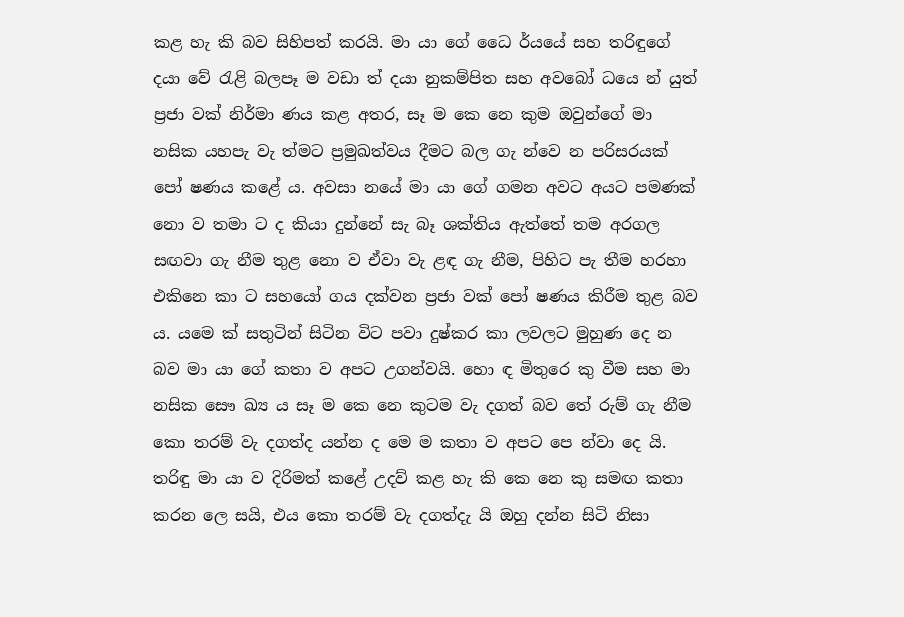කළ හැ කි බව සිහිපත් කරයි. මා යා ගේ ධෛ ර්යයේ සහ තරිඳුගේ දයා වේ රැළි බලපෑ ම වඩා ත් දයා නුකම්පිත සහ අවබෝ ධයෙ න් යුත් ප්‍රජා වක් නිර්මා ණය කළ අතර, සෑ ම කෙ නෙ කුම ඔවුන්ගේ මා නසික යහපැ වැ ත්මට ප්‍රමුඛත්වය දීමට බල ගැ න්වෙ න පරිසරයක් පෝ ෂණය කළේ ය. අවසා නයේ මා යා ගේ ගමන අවට අයට පමණක් නො ව තමා ට ද කියා දුන්නේ සැ බෑ ශක්තිය ඇත්තේ තම අරගල සඟවා ගැ නීම තුළ නො ව ඒවා වැ ළඳ ගැ නීම, පිහිට පැ තීම හරහා එකිනෙ කා ට සහයෝ ගය දක්වන ප්‍රජා වක් පෝ ෂණය කිරීම තුළ බව ය. යමෙ ක් සතුටින් සිටින විට පවා දුෂ්කර කා ලවලට මුහුණ දෙ න බව මා යා ගේ කතා ව අපට උගන්වයි. හො ඳ මිතුරෙ කු වීම සහ මා නසික සෞ ඛ්‍ය ය සෑ ම කෙ නෙ කුටම වැ දගත් බව තේ රුම් ගැ නීම කො තරම් වැ දගත්ද යන්න ද මෙ ම කතා ව අපට පෙ න්වා දෙ යි. තරිඳු මා යා ව දිරිමත් කළේ උදව් කළ හැ කි කෙ නෙ කු සමඟ කතා කරන ලෙ සයි, එය කො තරම් වැ දගත්දැ යි ඔහු දන්න සිටි නිසා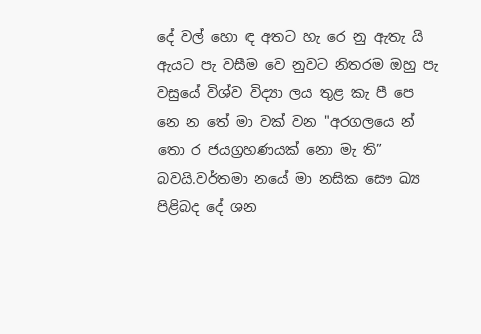දේ වල් හො ඳ අතට හැ රෙ නු ඇතැ යි ඇයට පැ වසීම වෙ නුවට නිතරම ඔහු පැ වසුයේ විශ්ව විද්‍යා ලය තුළ කැ පී පෙ නෙ න තේ මා වක් වන "අරගලයෙ න් තො ර ජයග්‍රහණයක් නො මැ ති” බවයි.වර්තමා නයේ මා නසික සෞ ඛ්‍ය පිළිබද දේ ශන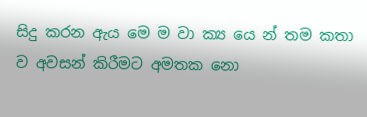සිදු කරන ඇය මෙ ම වා ක්‍ය යෙ න් තම කතා ව අවසන් කිරීමට අමතක නො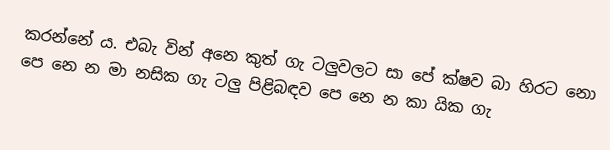කරන්නේ ය. එබැ වින් අනෙ කුත් ගැ ටලුවලට සා පේ ක්ෂව බා හිරට නො පෙ නෙ න මා නසික ගැ ටලු පිළිබඳව පෙ නෙ න කා යික ගැ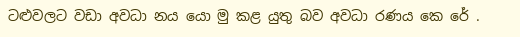ටළුවලට වඩා අවධා නය යො මු කළ යුතු බව අවධා රණය කෙ රේ .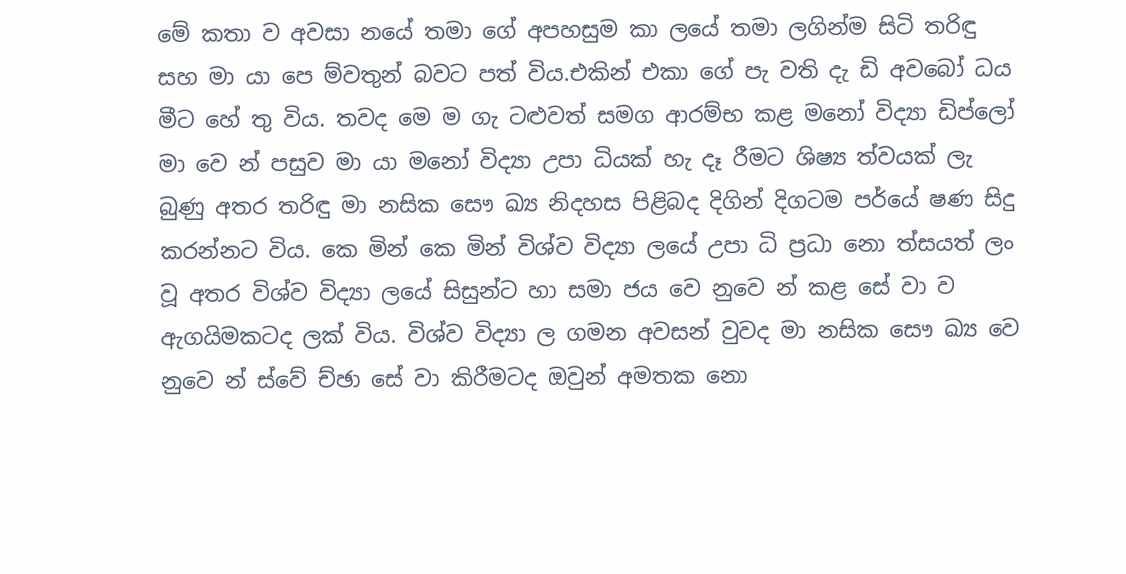මේ කතා ව අවසා නයේ තමා ගේ අපහසුම කා ලයේ තමා ලගින්ම සිටි තරිඳු සහ මා යා පෙ ම්වතුන් බවට පත් විය.එකින් එකා ගේ පැ වති දැ ඩි අවබෝ ධය මීට හේ තු විය. තවද මෙ ම ගැ ටළුවත් සමග ආරම්භ කළ මනෝ විද්‍යා ඩිප්ලෝ මා වෙ න් පසුව මා යා මනෝ විද්‍යා උපා ධියක් හැ දෑ රීමට ශිෂ්‍ය ත්වයක් ලැ බුණු අතර තරිඳු මා නසික සෞ ඛ්‍ය නිදහස පිළිබද දිගින් දිගටම පර්යේ ෂණ සිදු කරන්නට විය. කෙ මින් කෙ මින් විශ්ව විද්‍යා ලයේ උපා ධි ප්‍රධා නො ත්සයත් ලං වූ අතර විශ්ව විද්‍යා ලයේ සිසුන්ට හා සමා ජය වෙ නුවෙ න් කළ සේ වා ව ඇගයිමකටද ලක් විය. විශ්ව විද්‍යා ල ගමන අවසන් වුවද මා නසික සෞ ඛ්‍ය වෙ නුවෙ න් ස්වේ ච්ඡා සේ වා කිරීමටද ඔවුන් අමතක නො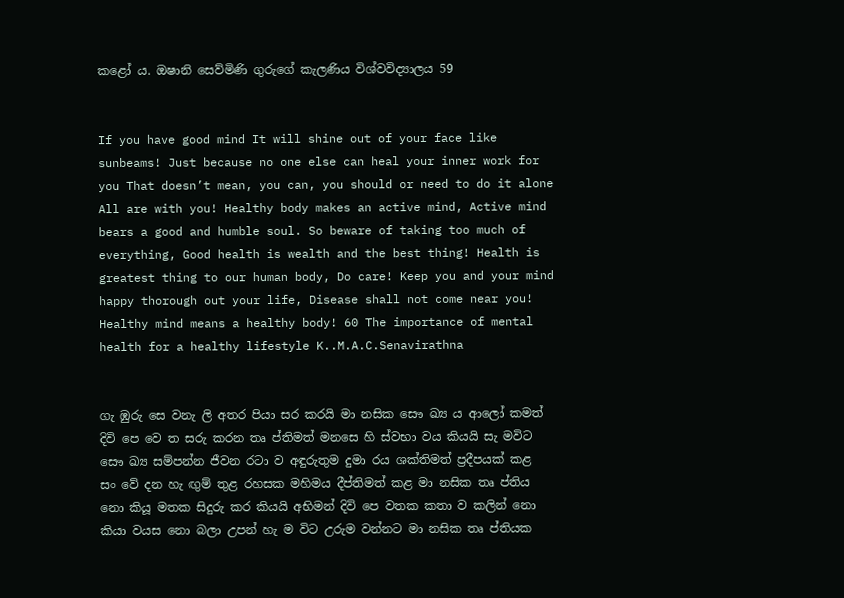කළෝ ය. ඔෂානි සෙව්මිණි ගුරුගේ කැලණිය විශ්වවිද්‍යාලය 59


If you have good mind It will shine out of your face like sunbeams! Just because no one else can heal your inner work for you That doesn’t mean, you can, you should or need to do it alone All are with you! Healthy body makes an active mind, Active mind bears a good and humble soul. So beware of taking too much of everything, Good health is wealth and the best thing! Health is greatest thing to our human body, Do care! Keep you and your mind happy thorough out your life, Disease shall not come near you! Healthy mind means a healthy body! 60 The importance of mental health for a healthy lifestyle K..M.A.C.Senavirathna


ගැ ඹුරු සෙ වනැ ලි අතර පියා සර කරයි මා නසික සෞ ඛ්‍ය ය ආලෝ කමත් දිවි පෙ වෙ ත සරු කරන තෘ ප්තිමත් මනසෙ හි ස්වභා වය කියයි සැ මවිට සෞ ඛ්‍ය සම්පන්න ජීවන රටා ව අඳුරුතුම දුමා රය ශක්තිමත් ප්‍රදීපයක් කළ සං වේ දන හැ ඟුම් තුළ රහසක මහිමය දීප්තිමත් කළ මා නසික තෘ ප්තිය නො කියූ මතක සිදුරු කර කියයි අභිමන් දිවි පෙ වතක කතා ව කලින් නො කියා වයස නො බලා උපන් හැ ම විට උරුම වන්නට මා නසික තෘ ප්තියක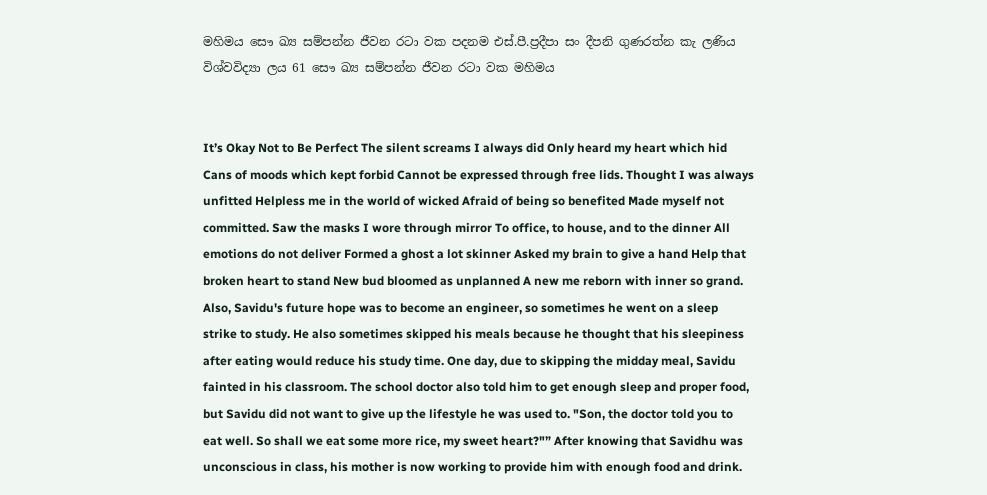මහිමය සෞ ඛ්‍ය සම්පන්න ජීවන රටා වක පදනම එස්.පී.ප්‍රදීපා සං දීපනි ගුණරත්න කැ ලණිය විශ්වවිද්‍යා ලය 61 සෞ ඛ්‍ය සම්පන්න ජීවන රටා වක මහිමය


It’s Okay Not to Be Perfect The silent screams I always did Only heard my heart which hid Cans of moods which kept forbid Cannot be expressed through free lids. Thought I was always unfitted Helpless me in the world of wicked Afraid of being so benefited Made myself not committed. Saw the masks I wore through mirror To office, to house, and to the dinner All emotions do not deliver Formed a ghost a lot skinner Asked my brain to give a hand Help that broken heart to stand New bud bloomed as unplanned A new me reborn with inner so grand. Also, Savidu's future hope was to become an engineer, so sometimes he went on a sleep strike to study. He also sometimes skipped his meals because he thought that his sleepiness after eating would reduce his study time. One day, due to skipping the midday meal, Savidu fainted in his classroom. The school doctor also told him to get enough sleep and proper food, but Savidu did not want to give up the lifestyle he was used to. "Son, the doctor told you to eat well. So shall we eat some more rice, my sweet heart?"” After knowing that Savidhu was unconscious in class, his mother is now working to provide him with enough food and drink.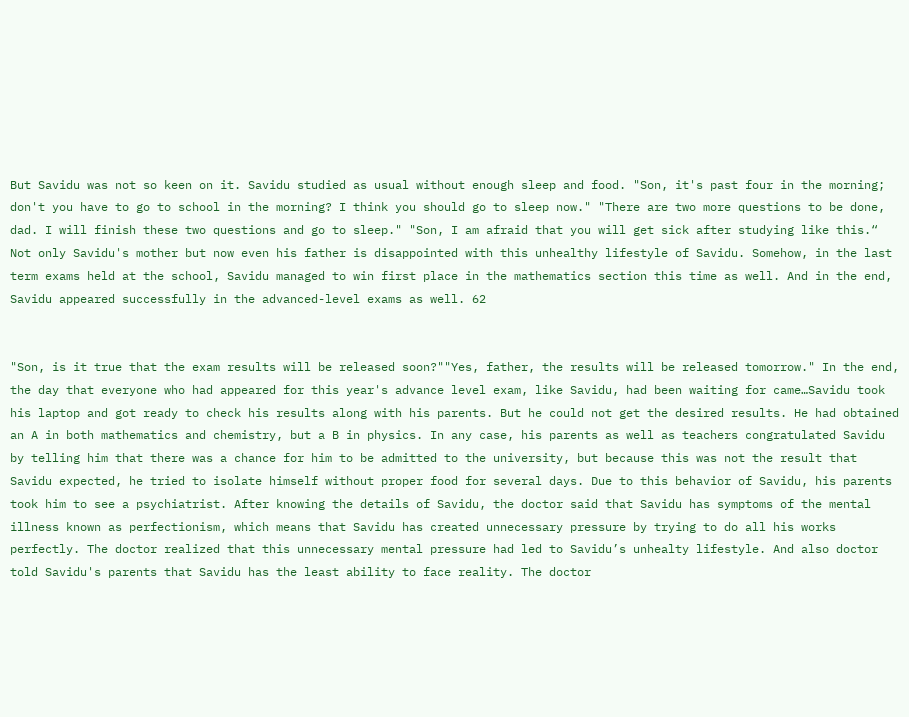But Savidu was not so keen on it. Savidu studied as usual without enough sleep and food. "Son, it's past four in the morning; don't you have to go to school in the morning? I think you should go to sleep now." "There are two more questions to be done, dad. I will finish these two questions and go to sleep." "Son, I am afraid that you will get sick after studying like this.“ Not only Savidu's mother but now even his father is disappointed with this unhealthy lifestyle of Savidu. Somehow, in the last term exams held at the school, Savidu managed to win first place in the mathematics section this time as well. And in the end, Savidu appeared successfully in the advanced-level exams as well. 62


"Son, is it true that the exam results will be released soon?""Yes, father, the results will be released tomorrow." In the end, the day that everyone who had appeared for this year's advance level exam, like Savidu, had been waiting for came…Savidu took his laptop and got ready to check his results along with his parents. But he could not get the desired results. He had obtained an A in both mathematics and chemistry, but a B in physics. In any case, his parents as well as teachers congratulated Savidu by telling him that there was a chance for him to be admitted to the university, but because this was not the result that Savidu expected, he tried to isolate himself without proper food for several days. Due to this behavior of Savidu, his parents took him to see a psychiatrist. After knowing the details of Savidu, the doctor said that Savidu has symptoms of the mental illness known as perfectionism, which means that Savidu has created unnecessary pressure by trying to do all his works perfectly. The doctor realized that this unnecessary mental pressure had led to Savidu’s unhealty lifestyle. And also doctor told Savidu's parents that Savidu has the least ability to face reality. The doctor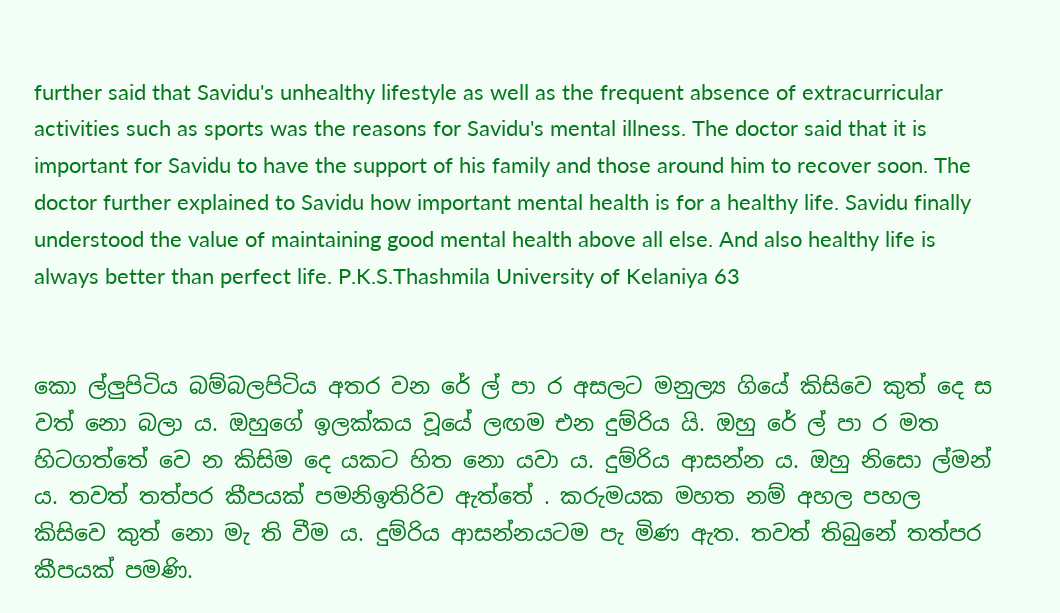further said that Savidu's unhealthy lifestyle as well as the frequent absence of extracurricular activities such as sports was the reasons for Savidu's mental illness. The doctor said that it is important for Savidu to have the support of his family and those around him to recover soon. The doctor further explained to Savidu how important mental health is for a healthy life. Savidu finally understood the value of maintaining good mental health above all else. And also healthy life is always better than perfect life. P.K.S.Thashmila University of Kelaniya 63


කො ල්ලුපිටිය බම්බලපිටිය අතර වන රේ ල් පා ර අසලට මනුල්‍ය ගියේ කිසිවෙ කුත් දෙ ස වත් නො බලා ය. ඔහුගේ ඉලක්කය වූයේ ලඟම එන දුම්රිය යි. ඔහු රේ ල් පා ර මත හිටගත්තේ වෙ න කිසිම දෙ යකට හිත නො යවා ය. දුම්රිය ආසන්න ය. ඔහු නිසො ල්මන් ය. තවත් තත්පර කීපයක් පමනිඉතිරිව ඇත්තේ . කරුමයක මහත නම් අහල පහල කිසිවෙ කුත් නො මැ ති වීම ය. දුම්රිය ආසන්නයටම පැ මිණ ඇත. තවත් තිබුනේ තත්පර කීපයක් පමණි.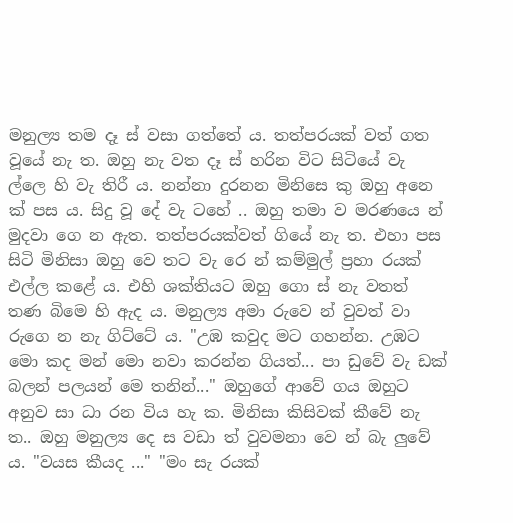මනුල්‍ය තම දෑ ස් වසා ගත්තේ ය. තත්පරයක් වත් ගත වූයේ නැ ත. ඔහු නැ වත දෑ ස් හරින විට සිටියේ වැ ල්ලෙ හි වැ තිරී ය. නන්නා දුරනන මිනිසෙ කු ඔහු අනෙ ක් පස ය. සිදු වූ දේ වැ ටහේ .. ඔහු තමා ව මරණයෙ න් මුදවා ගෙ න ඇත. තත්පරයක්වත් ගියේ නැ ත. එහා පස සිටි මිනිසා ඔහු වෙ තට වැ රෙ න් කම්මුල් ප්‍රහා රයක් එල්ල කළේ ය. එහි ශක්තියට ඔහු ගො ස් නැ වතත් තණ බිමෙ හි ඇද ය. මනුල්‍ය අමා රුවෙ න් වුවත් වා රුගෙ න නැ ගිට්ටේ ය. "උඹ කවුද මට ගහන්න. උඹට මො කද මන් මො නවා කරන්න ගියත්... පා ඩුවේ වැ ඩක් බලන් පලයන් මෙ තනින්..." ඔහුගේ ආවේ ගය ඔහුට අනුව සා ධා රන විය හැ ක. මිනිසා කිසිවක් කීවේ නැ ත.. ඔහු මනුල්‍ය දෙ ස වඩා ත් වුවමනා වෙ න් බැ ලුවේ ය. "වයස කීයද ..." "මං සැ රයක්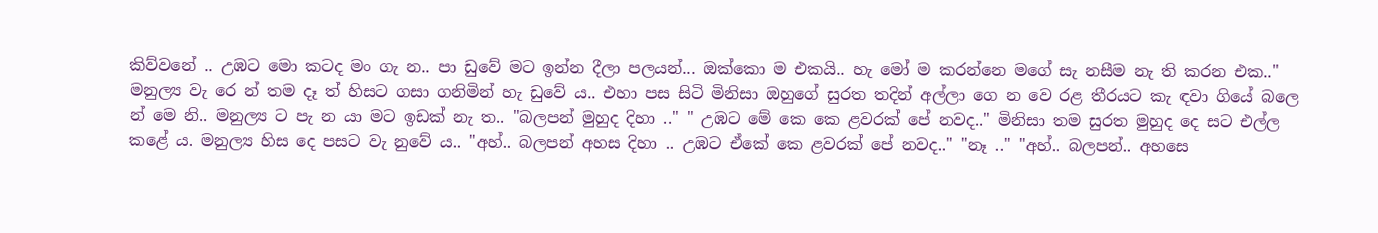කිව්වනේ .. උඹට මො කටද මං ගැ න.. පා ඩුවේ මට ඉන්න දීලා පලයන්... ඔක්කො ම එකයි.. හැ මෝ ම කරන්නෙ මගේ සැ නසීම නැ ති කරන එක.." මනුල්‍ය වැ රෙ න් තම දෑ ත් හිසට ගසා ගනිමින් හැ ඩුවේ ය.. එහා පස සිටි මිනිසා ඔහුගේ සුරත තදින් අල්ලා ගෙ න වෙ රළ තීරයට කැ ඳවා ගියේ බලෙ න් මෙ නි.. මනුල්‍ය ට පැ න යා මට ඉඩක් නැ ත.. "බලපන් මුහුද දිහා .." " උඹට මේ කෙ කෙ ළවරක් පේ නවද.." මිනිසා තම සුරත මුහුද දෙ සට එල්ල කළේ ය. මනුල්‍ය හිස දෙ පසට වැ නුවේ ය.. "අහ්.. බලපන් අහස දිහා .. උඹට ඒකේ කෙ ළවරක් පේ නවද.." "නෑ .." "අහ්.. බලපන්.. අහසෙ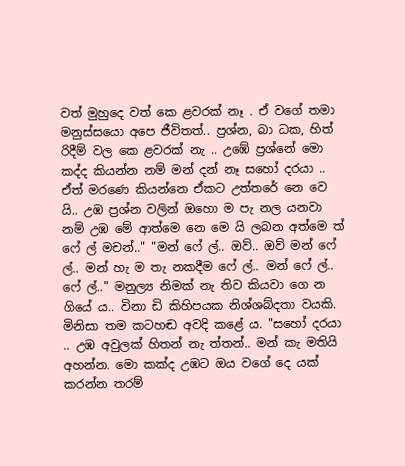වත් මුහුදෙ වත් කෙ ළවරක් නෑ . ඒ වගේ තමා මනුස්සයො අපෙ ජීවිතත්.. ප්‍රශ්න, බා ධක, හිත් රිදීම් වල කෙ ළවරක් නැ .. උඹේ ප්‍රශ්නේ මො කද්ද කියන්න නම් මන් දන් නෑ සහෝ දරයා .. ඒත් මරණෙ කියන්නෙ ඒකට උත්තරේ නෙ වෙ යි.. උඹ ප්‍රශ්න වලින් ඔහො ම පැ නල යනවා නම් උඹ මේ ආත්මෙ නෙ මෙ යි ලබන අත්මෙ ත් ෆේ ල් මචන්.." "මන් ෆේ ල්.. ඔව්.. ඔව් මන් ෆේ ල්.. මන් හැ ම තැ නකදීම ෆේ ල්.. මන් ෆේ ල්.. ෆේ ල්.." මනුල්‍ය නිමක් නැ තිව කියවා ගෙ න ගියේ ය.. විනා ඩි කිහිපයක නිශ්ශබ්දතා වයකි. මිනිසා තම කටහඬ අවදි කළේ ය. "සහෝ දරයා .. උඹ අවුලක් හිතන් නැ ත්තන්.. මන් කැ මතියි අහන්න. මො කක්ද උඹට ඔය වගේ දෙ යක් කරන්න තරම්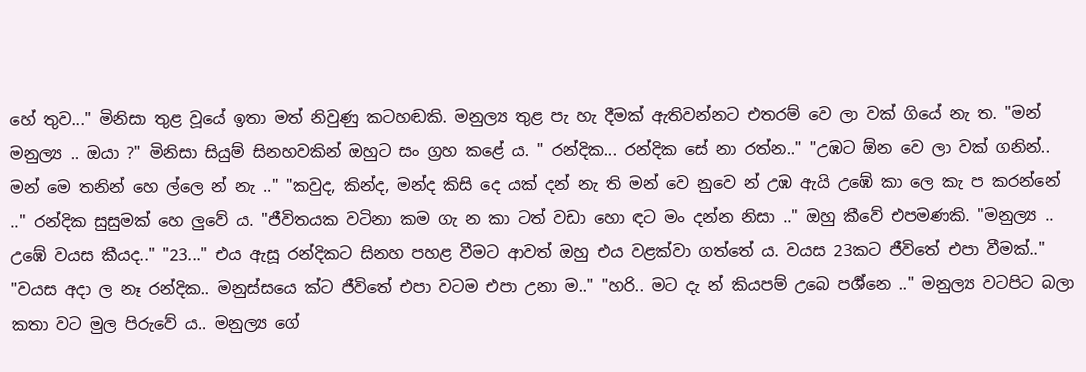හේ තුව..." මිනිසා තුළ වූයේ ඉතා මත් නිවුණු කටහඬකි. මනුල්‍ය තුළ පැ හැ දීමක් ඇතිවන්නට එතරම් වෙ ලා වක් ගියේ නැ ත. "මන් මනුල්‍ය .. ඔයා ?" මිනිසා සියුම් සිනහවකින් ඔහුට සං ග්‍රහ කළේ ය. " රන්දික... රන්දික සේ නා රත්න.." "උඹට ඕන වෙ ලා වක් ගනින්.. මන් මෙ තනින් හෙ ල්ලෙ න් නැ .." "කවුද, කින්ද, මන්ද කිසි දෙ යක් දන් නැ ති මන් වෙ නුවෙ න් උඹ ඇයි උඹේ කා ලෙ කැ ප කරන්නේ .." රන්දික සුසුමක් හෙ ලුවේ ය. "ජීවිතයක වටිනා කම ගැ න කා ටත් වඩා හො ඳට මං දන්න නිසා .." ඔහු කීවේ එපමණකි. "මනුල්‍ය .. උඹේ වයස කීයද.." "23..." එය ඇසූ රන්දිකට සිනහ පහළ වීමට ආවත් ඔහු එය වළක්වා ගත්තේ ය. වයස 23කට ජීවිතේ එපා වීමක්.." "වයස අදා ල නෑ රන්දික.. මනුස්සයෙ ක්ට ජීවිතේ එපා වටම එපා උනා ම.." "හරි.. මට දැ න් කියපම් උබෙ පර්‍ශ්නෙ .." මනුල්‍ය වටපිට බලා කතා වට මුල පිරුවේ ය.. මනුල්‍ය ගේ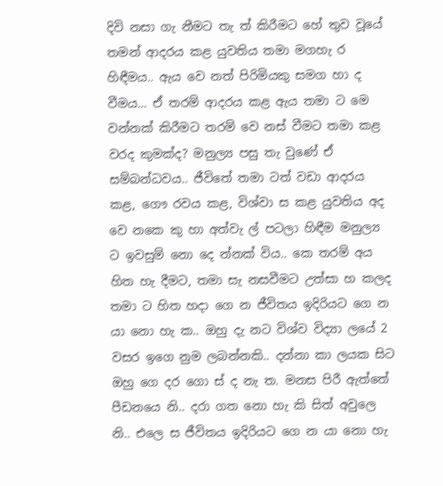දිවි නසා ගැ නීමට තැ ත් කිරීමට හේ තුව වූයේ තමන් ආදරය කළ යුවතිය තමා මගහැ ර හිඳීමය.. ඇය වෙ නත් පිරිමියකු සමග හා ද වීමය... ඒ තරම් ආදරය කළ ඇය තමා ට මෙ වන්නක් කිරීමට තරම් වෙ නස් වීමට තමා කළ වරද කුමක්ද? මනුල්‍ය පසු තැ වුණේ ඒ සම්බන්ධවය.. ජීවිතේ තමා ටත් වඩා ආදරය කළ, ගෞ රවය කළ, විශ්වා ස කළ යුවතිය අද වෙ නකෙ කු හා අත්වැ ල් පටලා හිඳීම මනුල්‍ය ට ඉවසුම් නො දෙ න්නක් විය.. කෙ තරම් අය හිත හැ දීමට, තමා සැ නසවීමට උත්සා හ කලද තමා ට හිත හදා ගෙ න ජීවිතය ඉදිරියට ගෙ න යා නො හැ ක.. ඔහු දැ නට විශ්ව විද්‍යා ලයේ 2 වසර ඉගෙ නුම ලබන්නකි.. දන්නා කා ලයක සිට ඔහු ගෙ දර ගො ස් ද නැ ත. මනස පිරී ඇත්තේ පීඩනයෙ නි.. දරා ගත නො හැ කි සිත් අවුලෙ නි.. එලෙ ස ජීවිතය ඉදිරියට ගෙ න යා නො හැ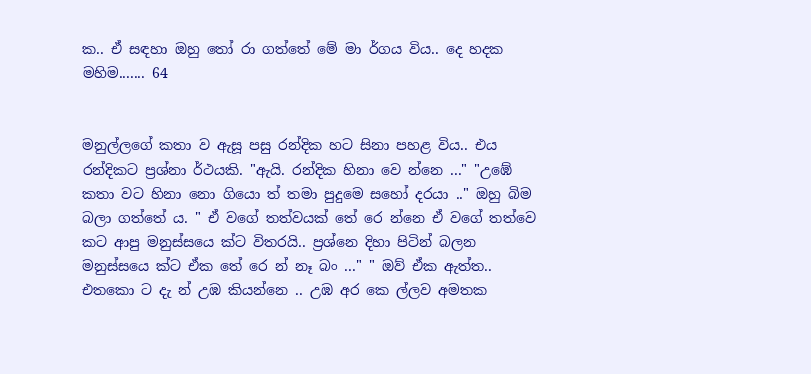ක.. ඒ සඳහා ඔහු තෝ රා ගත්තේ මේ මා ර්ගය විය.. දෙ හදක මහිම....... 64


මනුල්ලගේ කතා ව ඇසූ පසු රන්දික හට සිනා පහළ විය.. එය රන්දිකට ප්‍රශ්නා ර්ථයකි. "ඇයි. රන්දික හිනා වෙ න්නෙ ..." "උඹේ කතා වට හිනා නො ගියො ත් තමා පුදුමෙ සහෝ දරයා .." ඔහු බිම බලා ගත්තේ ය. " ඒ වගේ තත්වයක් තේ රෙ න්නෙ ඒ වගේ තත්වෙ කට ආපු මනුස්සයෙ ක්ට විතරයි.. ප්‍රශ්නෙ දිහා පිටින් බලන මනුස්සයෙ ක්ට ඒක තේ රෙ න් නෑ බං ..." " ඔව් ඒක ඇත්ත.. එතකො ට දැ න් උඹ කියන්නෙ .. උඹ අර කෙ ල්ලව අමතක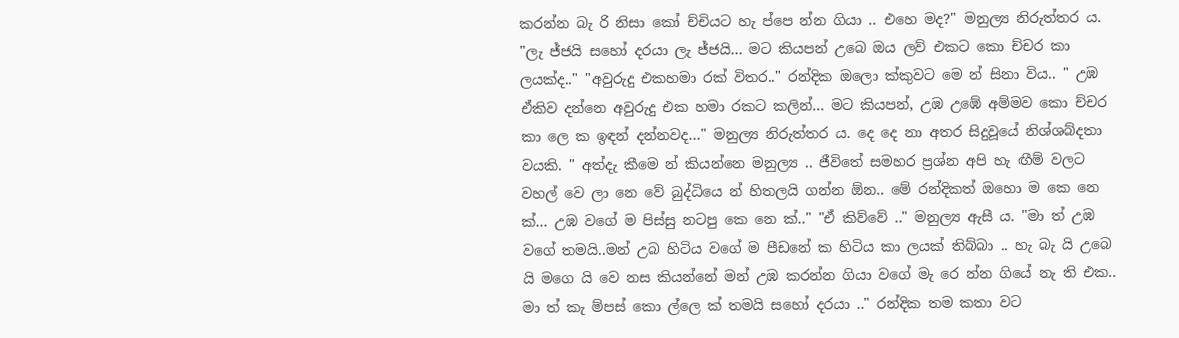කරන්න බැ රි නිසා කෝ ච්චියට හැ ප්පෙ න්න ගියා .. එහෙ මද?" මනුල්‍ය නිරුත්තර ය. "ලැ ජ්ජයි සහෝ දරයා ලැ ජ්ජයි... මට කියපන් උබෙ ඔය ලව් එකට කො ච්චර කා ලයක්ද.." "අවුරුදු එකහමා රක් විතර.." රන්දික ඔලො ක්කුවට මෙ න් සිනා විය.. " උඹ ඒකිව දන්නෙ අවුරුදු එක හමා රකට කලින්... මට කියපන්, උඹ උඹේ අම්මව කො ච්චර කා ලෙ ක ඉඳන් දන්නවද..." මනුල්‍ය නිරුත්තර ය. දෙ දෙ නා අතර සිදුවූයේ නිශ්ශබ්දතා වයකි. " අත්දැ කීමෙ න් කියන්නෙ මනුල්‍ය .. ජීවිතේ සමහර ප්‍රශ්න අපි හැ ඟීම් වලට වහල් වෙ ලා නෙ වේ බුද්ධියෙ න් හිතලයි ගන්න ඕන.. මේ රන්දිකත් ඔහො ම කෙ නෙ ක්... උඹ වගේ ම පිස්සු නටපු කෙ නෙ ක්.." "ඒ කිව්වේ .." මනුල්‍ය ඇසී ය. "මා ත් උඹ වගේ තමයි..මන් උබ හිටිය වගේ ම පීඩනේ ක හිටිය කා ලයක් තිබ්බා .. හැ බැ යි උබෙ යි මගෙ යි වෙ නස කියන්නේ මන් උඹ කරන්න ගියා වගේ මැ රෙ න්න ගියේ නැ ති එක.. මා ත් කැ ම්පස් කො ල්ලෙ ක් තමයි සහෝ දරයා .." රන්දික තම කතා වට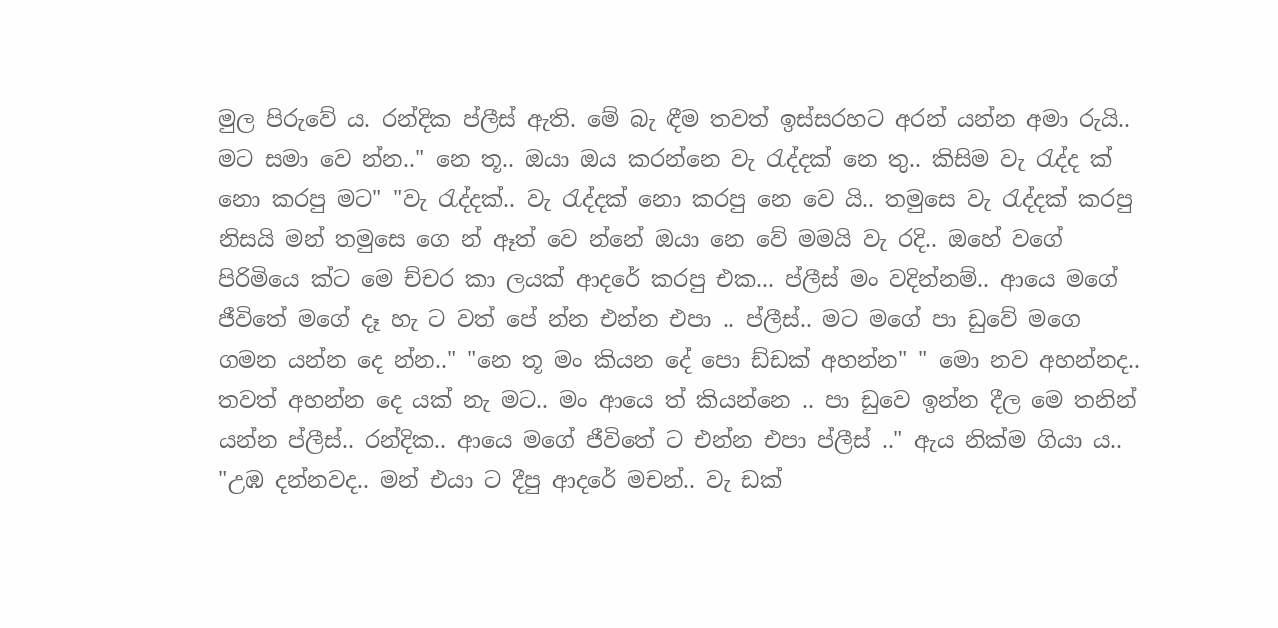මුල පිරුවේ ය. රන්දික ප්ලීස් ඇති. මේ බැ ඳීම තවත් ඉස්සරහට අරන් යන්න අමා රුයි.. මට සමා වෙ න්න.." නෙ තූ.. ඔයා ඔය කරන්නෙ වැ රැද්දක් නෙ තු.. කිසිම වැ රැද්ද ක් නො කරපු මට" "වැ රැද්දක්.. වැ රැද්දක් නො කරපු නෙ වෙ යි.. තමුසෙ වැ රැද්දක් කරපු නිසයි මන් තමුසෙ ගෙ න් ඈත් වෙ න්නේ ඔයා නෙ වේ මමයි වැ රදි.. ඔහේ වගේ පිරිමියෙ ක්ට මෙ ච්චර කා ලයක් ආදරේ කරපු එක... ප්ලීස් මං වදින්නම්.. ආයෙ මගේ ජීවිතේ මගේ දෑ හැ ට වත් පේ න්න එන්න එපා .. ප්ලීස්.. මට මගේ පා ඩුවේ මගෙ ගමන යන්න දෙ න්න.." "නෙ තූ මං කියන දේ පො ඩ්ඩක් අහන්න" " මො නව අහන්නද.. තවත් අහන්න දෙ යක් නැ මට.. මං ආයෙ ත් කියන්නෙ .. පා ඩුවෙ ඉන්න දීල මෙ තනින් යන්න ප්ලීස්.. රන්දික.. ආයෙ මගේ ජීවිතේ ට එන්න එපා ප්ලීස් .." ඇය නික්ම ගියා ය.. "උඹ දන්නවද.. මන් එයා ට දීපු ආදරේ මචන්.. වැ ඩක්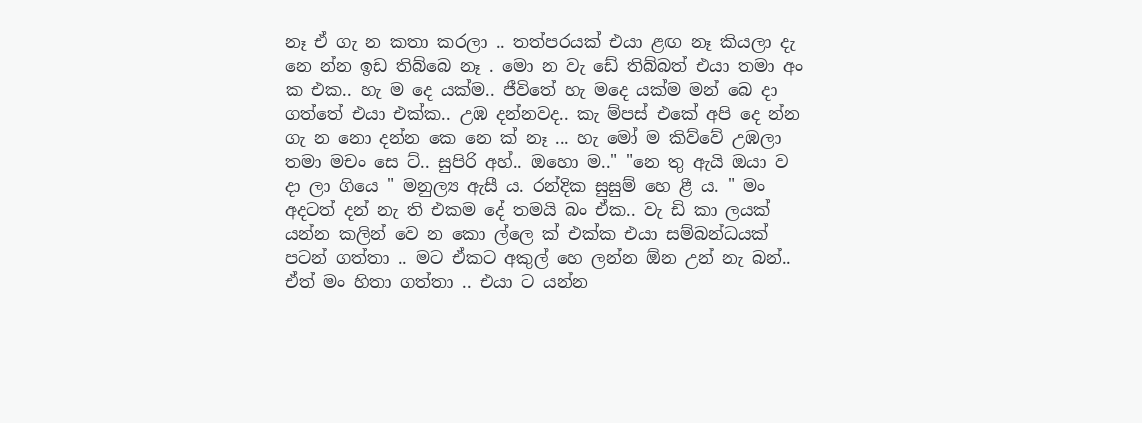නෑ ඒ ගැ න කතා කරලා .. තත්පරයක් එයා ළඟ නෑ කියලා දැ නෙ න්න ඉඩ තිබ්බෙ නෑ . මො න වැ ඩේ තිබ්බත් එයා තමා අං ක එක.. හැ ම දෙ යක්ම.. ජීවිතේ හැ මදෙ යක්ම මන් බෙ දා ගත්තේ එයා එක්ක.. උඹ දන්නවද.. කැ ම්පස් එකේ අපි දෙ න්න ගැ න නො දන්න කෙ නෙ ක් නෑ ... හැ මෝ ම කිව්වේ උඹලා තමා මචං සෙ ට්.. සුපිරි අහ්.. ඔහො ම.." "නෙ තු ඇයි ඔයා ව දා ලා ගියෙ " මනුල්‍ය ඇසී ය. රන්දික සුසුම් හෙ ළී ය. " මං අදටත් දන් නැ ති එකම දේ තමයි බං ඒක.. වැ ඩි කා ලයක් යන්න කලින් වෙ න කො ල්ලෙ ක් එක්ක එයා සම්බන්ධයක් පටන් ගත්තා .. මට ඒකට අකුල් හෙ ලන්න ඕන උන් නැ බන්.. ඒත් මං හිතා ගත්තා .. එයා ට යන්න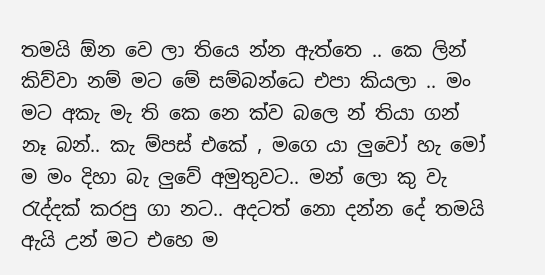තමයි ඕන වෙ ලා තියෙ න්න ඇත්තෙ .. කෙ ලින් කිව්වා නම් මට මේ සම්බන්ධෙ එපා කියලා .. මං මට අකැ මැ ති කෙ නෙ ක්ව බලෙ න් තියා ගන් නෑ බන්.. කැ ම්පස් එකේ , මගෙ යා ලුවෝ හැ මෝ ම මං දිහා බැ ලුවේ අමුතුවට.. මන් ලො කු වැ රැද්දක් කරපු ගා නට.. අදටත් නො දන්න දේ තමයි ඇයි උන් මට එහෙ ම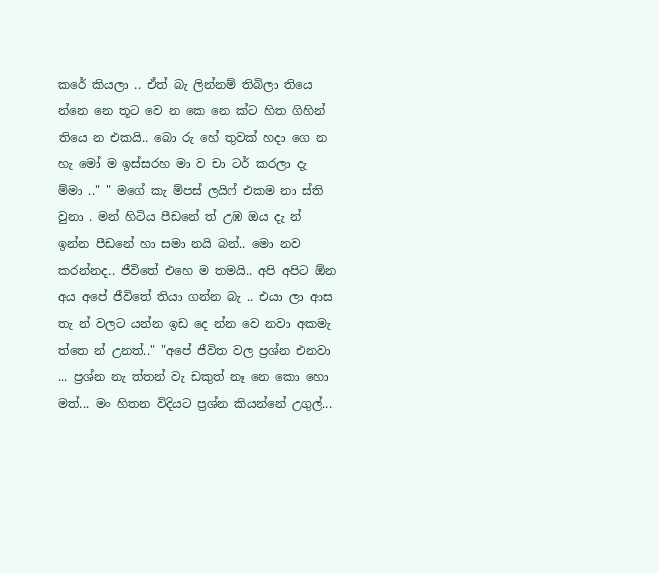කරේ කියලා .. ඒත් බැ ලින්නම් තිබිලා තියෙ න්නෙ නෙ තූට වෙ න කෙ නෙ ක්ට හිත ගිහින් තියෙ න එකයි.. බො රු හේ තුවක් හදා ගෙ න හැ මෝ ම ඉස්සරහ මා ව චා ටර් කරලා දැ ම්මා .." " මගේ කැ ම්පස් ලයිෆ් එකම නා ස්ති වුනා . මන් හිටිය පීඩනේ ත් උඹ ඔය දැ න් ඉන්න පීඩනේ හා සමා නයි බන්.. මො නව කරන්නද.. ජීවිතේ එහෙ ම තමයි.. අපි අපිට ඕන අය අපේ ජීවිතේ තියා ගන්න බැ .. එයා ලා ආස තැ න් වලට යන්න ඉඩ දෙ න්න වෙ නවා අකමැ ත්තෙ න් උනත්.." "අපේ ජීවිත වල ප්‍රශ්න එනවා ... ප්‍රශ්න නැ ත්තන් වැ ඩකුත් නෑ නෙ කො හො මත්... මං හිතන විදියට ප්‍රශ්න කියන්නේ උගුල්...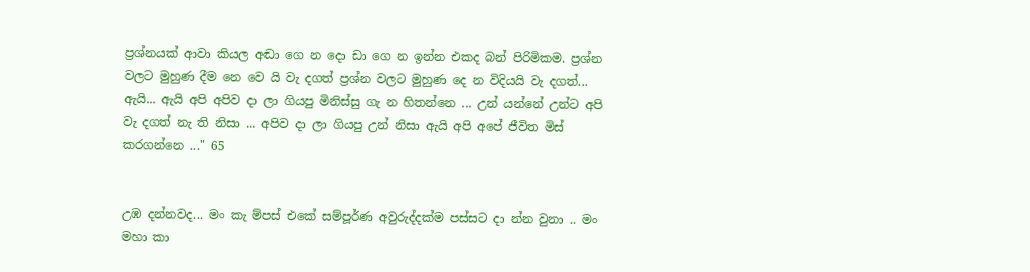ප්‍රශ්නයක් ආවා කියල අඬා ගෙ න දො ඩා ගෙ න ඉන්න එකද බන් පිරිමිකම. ප්‍රශ්න වලට මුහුණ දීම නෙ වෙ යි වැ දගත් ප්‍රශ්න වලට මුහුණ දෙ න විදියයි වැ දගත්... ඇයි... ඇයි අපි අපිව දා ලා ගියපු මිනිස්සු ගැ න හිතන්නෙ ... උන් යන්නේ උන්ට අපි වැ දගත් නැ ති නිසා ... අපිව දා ලා ගියපු උන් නිසා ඇයි අපි අපේ ජීවිත මිස් කරගන්නෙ ..." 65


උඹ දන්නවද... මං කැ ම්පස් එකේ සම්පූර්ණ අවුරුද්දක්ම පස්සට දා න්න වුනා .. මං මහා කා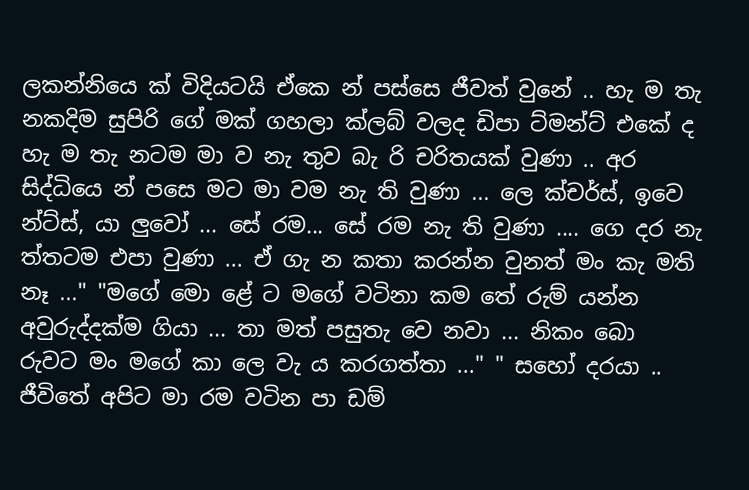ලකන්නියෙ ක් විදියටයි ඒකෙ න් පස්සෙ ජීවත් වුනේ .. හැ ම තැ නකදිම සුපිරි ගේ මක් ගහලා ක්ලබ් වලද ඩිපා ට්මන්ට් එකේ ද හැ ම තැ නටම මා ව නැ තුව බැ රි චරිතයක් වුණා .. අර සිද්ධියෙ න් පසෙ මට මා වම නැ ති වුණා ... ලෙ ක්චර්ස්, ඉවෙ න්ට්ස්, යා ලුවෝ ... සේ රම... සේ රම නැ ති වුණා .... ගෙ දර නැ ත්තටම එපා වුණා ... ඒ ගැ න කතා කරන්න වුනත් මං කැ මති නෑ ..." "මගේ මො ළේ ට මගේ වටිනා කම තේ රුම් යන්න අවුරුද්දක්ම ගියා ... තා මත් පසුතැ වෙ නවා ... නිකං බො රුවට මං මගේ කා ලෙ වැ ය කරගත්තා ..." " සහෝ දරයා .. ජීවිතේ අපිට මා රම වටින පා ඩම්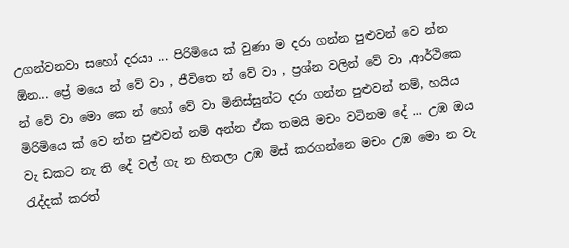උගන්වනවා සහෝ දරයා ... පිරිමියෙ ක් වුණා ම දරා ගන්න පුළුවන් වෙ න්න ඕන... ප්‍රේ මයෙ න් වේ වා , ජීවිතෙ න් වේ වා , ප්‍රශ්න වලින් වේ වා ,ආර්ථිකෙ න් වේ වා මො කෙ න් හෝ වේ වා මිනිස්සුන්ට දරා ගන්න පුළුවන් නම්, හයිය මිරිමියෙ ක් වෙ න්න පුළුවන් නම් අන්න ඒක තමයි මචං වටිනම දේ ... උඹ ඔය වැ ඩකට නැ ති දේ වල් ගැ න හිතලා උඹ මිස් කරගන්නෙ මචං උඹ මො න වැ රැද්දක් කරත්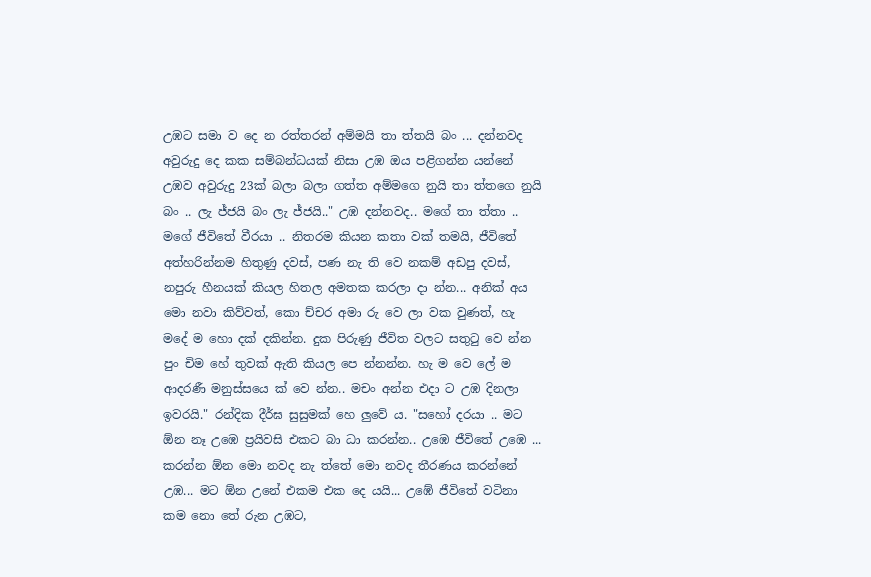උඹට සමා ව දෙ න රත්තරන් අම්මයි තා ත්තයි බං ... දන්නවද අවුරුදු දෙ කක සම්බන්ධයක් නිසා උඹ ඔය පළිගන්න යන්නේ උඹව අවුරුදු 23ක් බලා බලා ගත්ත අම්මගෙ නුයි තා ත්තගෙ නුයි බං .. ලැ ජ්ජයි බං ලැ ජ්ජයි.." උඹ දන්නවද.. මගේ තා ත්තා .. මගේ ජීවිතේ වීරයා .. නිතරම කියන කතා වක් තමයි, ජීවිතේ අත්හරින්නම හිතුණු දවස්, පණ නැ ති වෙ නකම් අඩපු දවස්, නපුරු හීනයක් කියල හිතල අමතක කරලා දා න්න... අනික් අය මො නවා කිව්වත්, කො ච්චර අමා රු වෙ ලා වක වුණත්, හැ මදේ ම හො දක් දකින්න. දුක පිරුණු ජීවිත වලට සතුටු වෙ න්න පුං චිම හේ තුවක් ඇති කියල පෙ න්නන්න. හැ ම වෙ ලේ ම ආදරණී මනුස්සයෙ ක් වෙ න්න.. මචං අන්න එදා ට උඹ දිනලා ඉවරයි." රන්දික දීර්ඝ සුසුමක් හෙ ලුවේ ය. "සහෝ දරයා .. මට ඕන නෑ උඹෙ ප්‍රයිවසි එකට බා ධා කරන්න.. උඹෙ ජීවිතේ උඹෙ ... කරන්න ඕන මො නවද නැ ත්තේ මො නවද තීරණය කරන්නේ උඹ... මට ඕන උනේ එකම එක දෙ යයි... උඹේ ජීවිතේ වටිනා කම නො තේ රුන උඹට,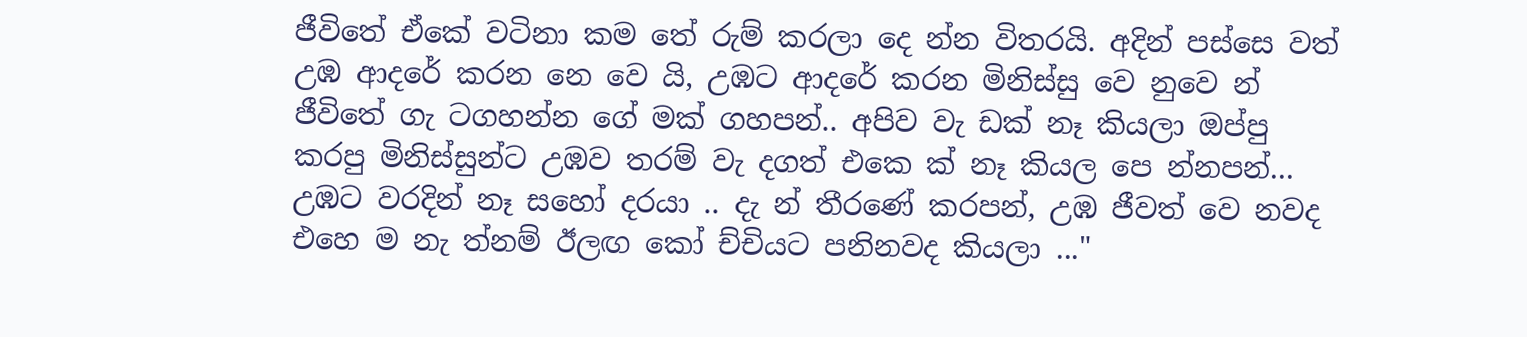ජීවිතේ ඒකේ වටිනා කම තේ රුම් කරලා දෙ න්න විතරයි. අදින් පස්සෙ වත් උඹ ආදරේ කරන නෙ වෙ යි, උඹට ආදරේ කරන මිනිස්සු වෙ නුවෙ න් ජීවිතේ ගැ ටගහන්න ගේ මක් ගහපන්.. අපිව වැ ඩක් නෑ කියලා ඔප්පු කරපු මිනිස්සුන්ට උඹව තරම් වැ දගත් එකෙ ක් නෑ කියල පෙ න්නපන්... උඹට වරදින් නෑ සහෝ දරයා .. දැ න් තීරණේ කරපන්, උඹ ජීවත් වෙ නවද එහෙ ම නැ ත්නම් ඊලඟ කෝ ච්චියට පනිනවද කියලා ..."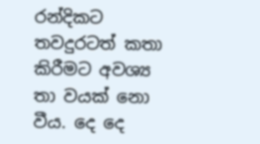රන්දිකට තවදුරටත් කතා කිරීමට අවශ්‍ය තා වයක් නො වීය. දෙ දෙ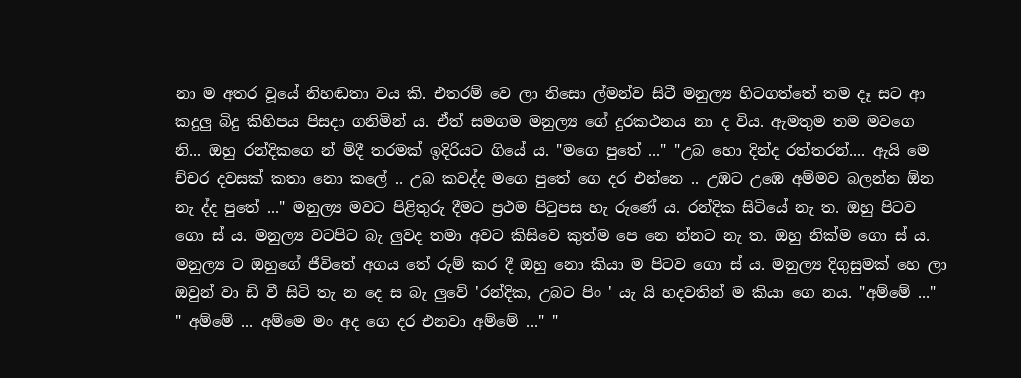නා ම අතර වූයේ නිහඬතා වය කි. එතරම් වෙ ලා නිසො ල්මන්ව සිටී මනුල්‍ය හිටගත්තේ තම දෑ සට ආ කදුලු බිදු කිහිපය පිසදා ගනිමින් ය. ඒත් සමගම මනුල්‍ය ගේ දුරකථනය නා ද විය. ඇමතුම තම මවගෙ නි... ඔහු රන්දිකගෙ න් මිදී තරමක් ඉදිරියට ගියේ ය. "මගෙ පුතේ ..." "උබ හො දින්ද රත්තරන්.... ඇයි මෙ ච්චර දවසක් කතා නො කලේ .. උබ කවද්ද මගෙ පුතේ ගෙ දර එන්නෙ .. උඹට උඹෙ අම්මව බලන්න ඕන නැ ද්ද පුතේ ..." මනුල්‍ය මවට පිළිතුරු දීමට ප්‍රථම පිටුපස හැ රුණේ ය. රන්දික සිටියේ නැ ත. ඔහු පිටව ගො ස් ය. මනුල්‍ය වටපිට බැ ලුවද තමා අවට කිසිවෙ කුත්ම පෙ නෙ න්නට නැ ත. ඔහු නික්ම ගො ස් ය. මනුල්‍ය ට ඔහුගේ ජීවිතේ අගය තේ රුම් කර දී ඔහු නො කියා ම පිටව ගො ස් ය. මනුල්‍ය දිගුසුමක් හෙ ලා ඔවුන් වා ඩි වී සිටි තැ න දෙ ස බැ ලුවේ 'රන්දික, උබට පිං ' යැ යි හදවතින් ම කියා ගෙ නය. "අම්මේ ..." " අම්මේ ... අම්මෙ මං අද ගෙ දර එනවා අම්මේ ..." "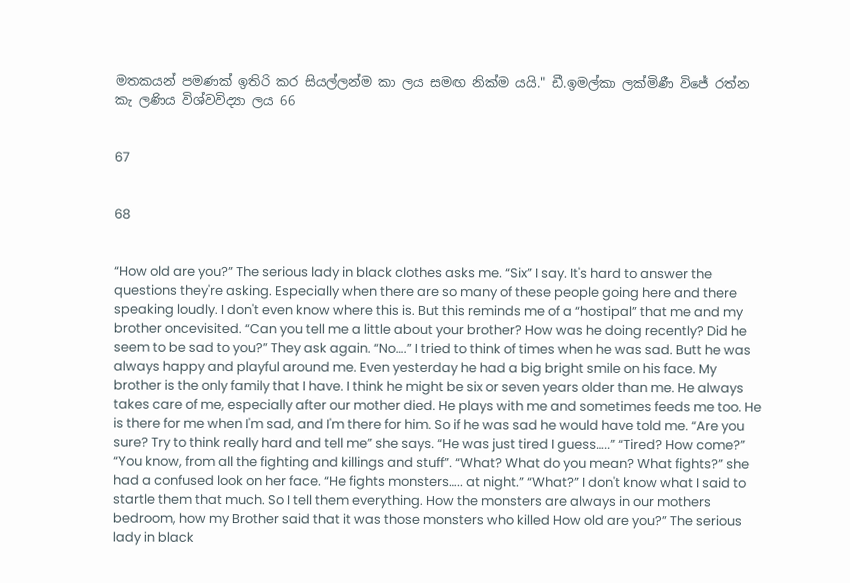මතකයන් පමණක් ඉතිරි කර සියල්ලන්ම කා ලය සමඟ නික්ම යයි." ඩී.ඉමල්කා ලක්මිණී විජේ රත්න කැ ලණිය විශ්වවිද්‍යා ලය 66


67


68


“How old are you?” The serious lady in black clothes asks me. “Six” I say. It's hard to answer the questions they're asking. Especially when there are so many of these people going here and there speaking loudly. I don't even know where this is. But this reminds me of a “hostipal” that me and my brother oncevisited. “Can you tell me a little about your brother? How was he doing recently? Did he seem to be sad to you?” They ask again. “No….” I tried to think of times when he was sad. Butt he was always happy and playful around me. Even yesterday he had a big bright smile on his face. My brother is the only family that I have. I think he might be six or seven years older than me. He always takes care of me, especially after our mother died. He plays with me and sometimes feeds me too. He is there for me when I'm sad, and I'm there for him. So if he was sad he would have told me. “Are you sure? Try to think really hard and tell me” she says. “He was just tired I guess…..” “Tired? How come?” “You know, from all the fighting and killings and stuff”. “What? What do you mean? What fights?” she had a confused look on her face. “He fights monsters….. at night.” “What?” I don't know what I said to startle them that much. So I tell them everything. How the monsters are always in our mothers bedroom, how my Brother said that it was those monsters who killed How old are you?” The serious lady in black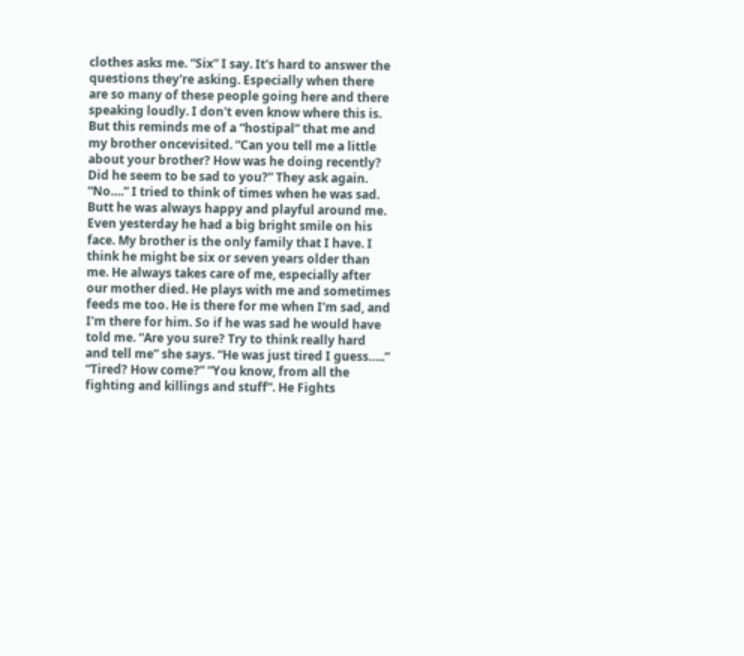clothes asks me. “Six” I say. It's hard to answer the questions they're asking. Especially when there are so many of these people going here and there speaking loudly. I don't even know where this is. But this reminds me of a “hostipal” that me and my brother oncevisited. “Can you tell me a little about your brother? How was he doing recently? Did he seem to be sad to you?” They ask again. “No….” I tried to think of times when he was sad. Butt he was always happy and playful around me. Even yesterday he had a big bright smile on his face. My brother is the only family that I have. I think he might be six or seven years older than me. He always takes care of me, especially after our mother died. He plays with me and sometimes feeds me too. He is there for me when I'm sad, and I'm there for him. So if he was sad he would have told me. “Are you sure? Try to think really hard and tell me” she says. “He was just tired I guess…..” “Tired? How come?” “You know, from all the fighting and killings and stuff”. He Fights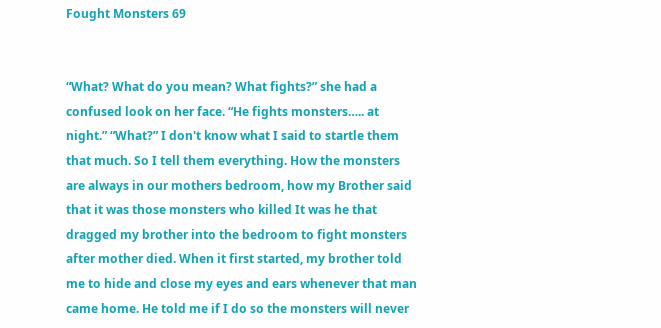Fought Monsters 69


“What? What do you mean? What fights?” she had a confused look on her face. “He fights monsters….. at night.” “What?” I don't know what I said to startle them that much. So I tell them everything. How the monsters are always in our mothers bedroom, how my Brother said that it was those monsters who killed It was he that dragged my brother into the bedroom to fight monsters after mother died. When it first started, my brother told me to hide and close my eyes and ears whenever that man came home. He told me if I do so the monsters will never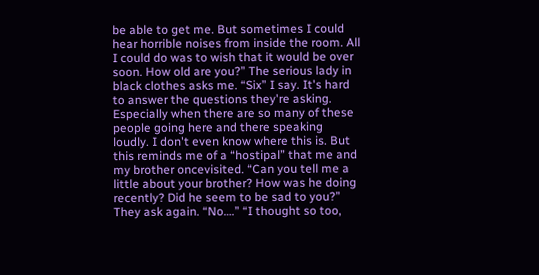be able to get me. But sometimes I could hear horrible noises from inside the room. All I could do was to wish that it would be over soon. How old are you?” The serious lady in black clothes asks me. “Six” I say. It's hard to answer the questions they're asking. Especially when there are so many of these people going here and there speaking loudly. I don't even know where this is. But this reminds me of a “hostipal” that me and my brother oncevisited. “Can you tell me a little about your brother? How was he doing recently? Did he seem to be sad to you?” They ask again. “No….” “I thought so too,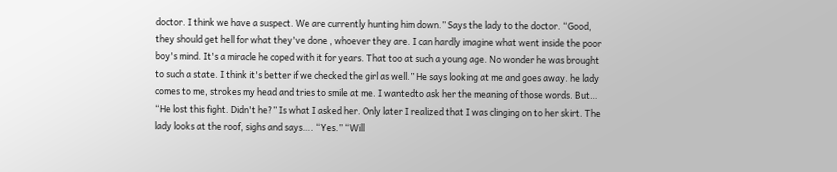doctor. I think we have a suspect. We are currently hunting him down.” Says the lady to the doctor. “Good, they should get hell for what they've done , whoever they are. I can hardly imagine what went inside the poor boy's mind. It's a miracle he coped with it for years. That too at such a young age. No wonder he was brought to such a state. I think it's better if we checked the girl as well.” He says looking at me and goes away. he lady comes to me, strokes my head and tries to smile at me. I wantedto ask her the meaning of those words. But… “He lost this fight. Didn't he?” Is what I asked her. Only later I realized that I was clinging on to her skirt. The lady looks at the roof, sighs and says…. “Yes.” “Will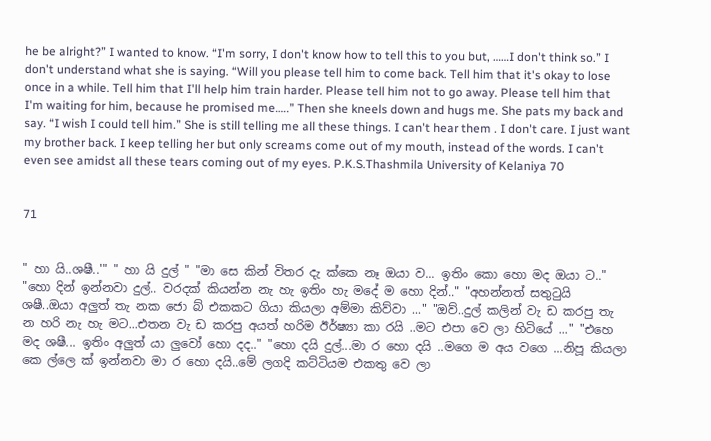he be alright?” I wanted to know. “I'm sorry, I don't know how to tell this to you but, ……I don't think so.” I don't understand what she is saying. “Will you please tell him to come back. Tell him that it's okay to lose once in a while. Tell him that I'll help him train harder. Please tell him not to go away. Please tell him that I'm waiting for him, because he promised me…..” Then she kneels down and hugs me. She pats my back and say. “I wish I could tell him.” She is still telling me all these things. I can't hear them . I don't care. I just want my brother back. I keep telling her but only screams come out of my mouth, instead of the words. I can't even see amidst all these tears coming out of my eyes. P.K.S.Thashmila University of Kelaniya 70


71


" හා යි..ශෂී..'" " හා යි දුල් " "මා සෙ කින් විතර දැ ක්කෙ නෑ ඔයා ව... ඉතිං කො හො මද ඔයා ට.." "හො දින් ඉන්නවා දුල්.. වරදක් කියන්න නැ හැ ඉතිං හැ මදේ ම හො දින්.." "අහන්නත් සතුටුයි ශෂී..ඔයා අලුත් තැ නක ජො බ් එකකට ගියා කියලා අම්මා කිව්වා ..." "ඔව්..දුල් කලින් වැ ඩ කරපු තැ න හරි නැ හැ මට...එතන වැ ඩ කරපු අයත් හරිම ඊර්ෂ්‍යා කා රයි ..මට එපා වෙ ලා හිටියේ ..." "එහෙ මද ශෂී... ඉතිං අලුත් යා ලුවෝ හො දද.." "හො දයි දුල්...මා ර හො දයි ..මගෙ ම අය වගෙ ...නිපූ කියලා කෙ ල්ලෙ ක් ඉන්නවා මා ර හො දයි..මේ ලගදි කට්ටියම එකතු වෙ ලා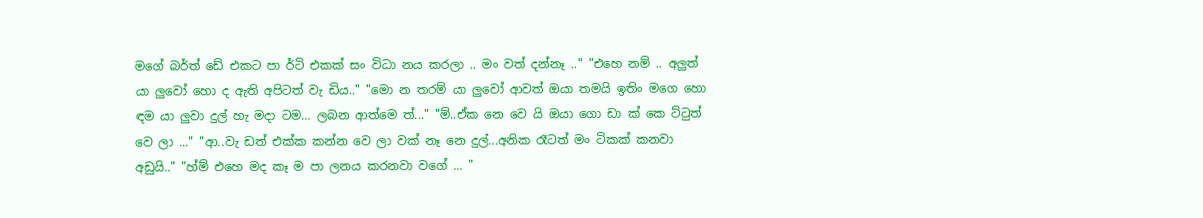මගේ බර්ත් ඩේ එකට පා ර්ටි එකක් සං විධා නය කරලා .. මං වත් දන්නෑ .." "එහෙ නම් .. අලුත් යා ලුවෝ හො ද ඇති අපිටත් වැ ඩිය.." "මො න තරම් යා ලුවෝ ආවත් ඔයා තමයි ඉතිං මගෙ හො ඳම යා ලුවා දුල් හැ මදා ටම… ලබන ආත්මෙ ත්..." "ම්..ඒක නෙ වෙ යි ඔයා ගො ඩා ක් කෙ ට්ටුත් වෙ ලා ..." "ආ..වැ ඩත් එක්ක කන්න වෙ ලා වක් නෑ නෙ දුල්...අනික රෑටත් මං ටිකක් කනවා අඩුයි.." "හ්ම් එහෙ මද කෑ ම පා ලනය කරනවා වගේ ... "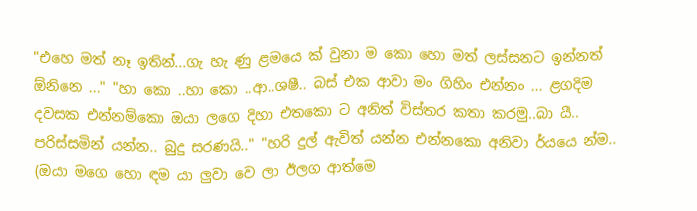"එහෙ මත් නෑ ඉතින්...ගැ හැ ණු ළමයෙ ක් වුනා ම කො හො මත් ලස්සනට ඉන්නත් ඕනිනෙ ..." "හා කො ..හා කො ..ආ..ශෂී.. බස් එක ආවා මං ගිහිං එන්නං ... ළගදිම දවසක එන්නම්කො ඔයා ලගෙ දිහා එතකො ට අනිත් විස්තර කතා කරමු..බා යී.. පරිස්සමින් යන්න.. බුදු සරණයි.." "හරි දුල් ඇවිත් යන්න එන්නකො අනිවා ර්යයෙ න්ම.. (ඔයා මගෙ හො ඳම යා ලුවා වෙ ලා ඊලග ආත්මෙ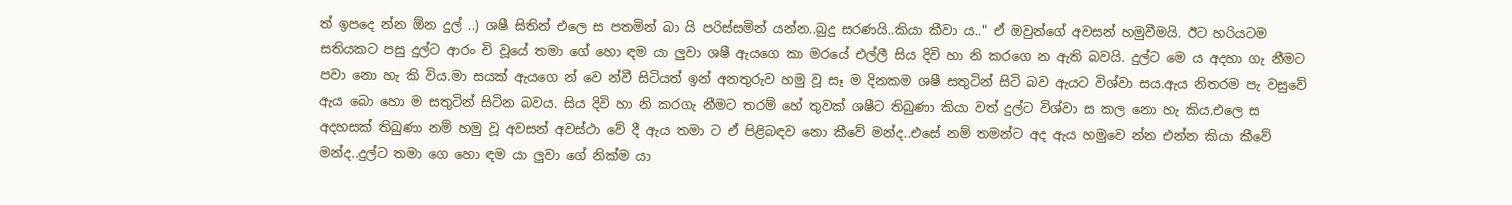ත් ඉපදෙ න්න ඕන දුල් ..) ශෂී සිතින් එලෙ ස පතමින් බා යි පරිස්සමින් යන්න..බුදු සරණයි..කියා කීවා ය.." ඒ ඔවුන්ගේ අවසන් හමුවීමයි. ඊට හරියටම සතියකට පසු දුල්ට ආරං චි වූයේ තමා ගේ හො ඳම යා ලුවා ශෂී ඇයගෙ කා මරයේ එල්ලී සිය දිවි හා නි කරගෙ න ඇති බවයි. දුල්ට මෙ ය අදහා ගැ නීමට පවා නො හැ කි විය.මා සයක් ඇයගෙ න් වෙ න්වී සිටියත් ඉන් අනතුරුව හමු වූ සෑ ම දිනකම ශෂී සතුටින් සිටි බව ඇයට විශ්වා සය.ඇය නිතරම පැ වසුවේ ඇය බො හො ම සතුටින් සිටින බවය. සිය දිවි හා නි කරගැ නීමට තරම් හේ තුවක් ශෂීට තිබුණා කියා වත් දුල්ට විශ්වා ස කල නො හැ කිය.එලෙ ස අදහසක් තිබුණා නම් හමු වූ අවසන් අවස්ථා වේ දී ඇය තමා ට ඒ පිළිබඳව නො කීවේ මන්ද..එසේ නම් තමන්ට අද ඇය හමුවෙ න්න එන්න කියා කීවේ මන්ද..දුල්ට තමා ගෙ හො ඳම යා ලුවා ගේ නික්ම යා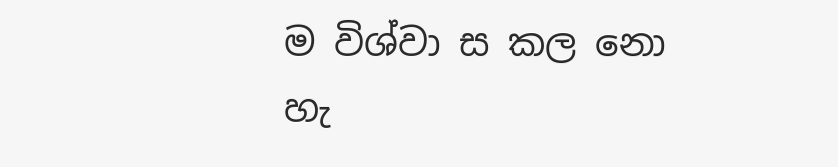ම විශ්වා ස කල නො හැ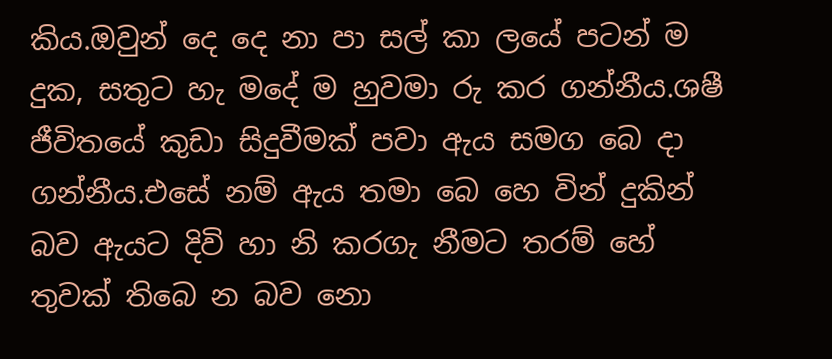කිය.ඔවුන් දෙ දෙ නා පා සල් කා ලයේ පටන් ම දුක, සතුට හැ මදේ ම හුවමා රු කර ගන්නීය.ශෂී ජීවිතයේ කුඩා සිදුවීමක් පවා ඇය සමග බෙ දා ගන්නීය.එසේ නම් ඇය තමා බෙ හෙ වින් දුකින් බව ඇයට දිවි හා නි කරගැ නීමට තරම් හේ තුවක් තිබෙ න බව නො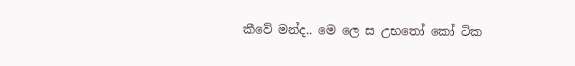කීවේ මන්ද.. මෙ ලෙ ස උභතෝ කෝ ටික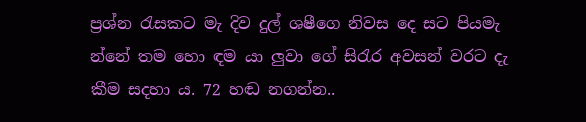ප්‍රශ්න රැසකට මැ දිව දුල් ශෂීගෙ නිවස දෙ සට පියමැ න්නේ තම හො ඳම යා ලුවා ගේ සිරැර අවසන් වරට දැ කීම සදහා ය. 72 හඬ නගන්න..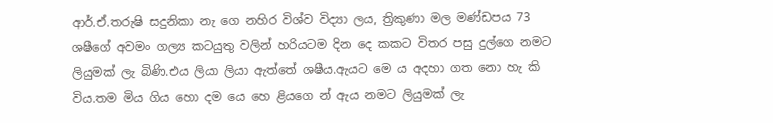ආර්.ඒ.තරුෂි සදුනිකා නැ ගෙ නහිර විශ්ව විද්‍යා ලය, ත්‍රිකුණා මල මණ්ඩපය 73 ශෂීගේ අවමං ගල්‍ය කටයුතු වලින් හරියටම දින දෙ කකට විතර පසු දුල්ගෙ නමට ලියුමක් ලැ බිණි.එය ලියා ලියා ඇත්තේ ශෂීය.ඇයට මෙ ය අදහා ගත නො හැ කි විය.තම මිය ගිය හො දම යෙ හෙ ළියගෙ න් ඇය නමට ලියුමක් ලැ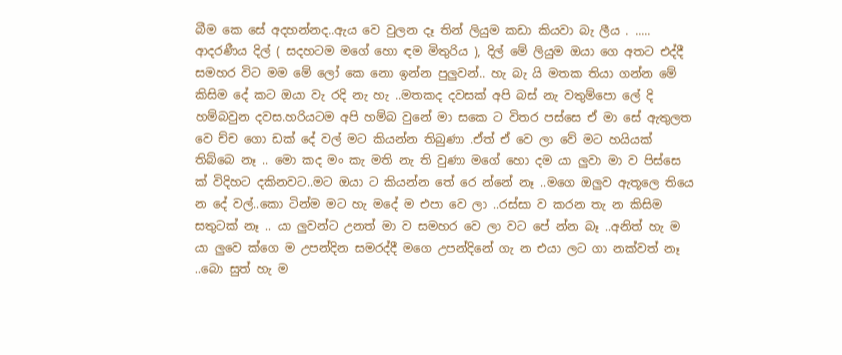බීම කෙ සේ අදහන්නද..ඇය වෙ වුලන දෑ තින් ලියුම කඩා කියවා බැ ලීය . ..... ආදරණීය දිල් ( සදහටම මගේ හො ඳම මිතුරිය ), දිල් මේ ලියුම ඔයා ගෙ අතට එද්දී සමහර විට මම මේ ලෝ කෙ නො ඉන්න පුලුවන්.. හැ බැ යි මතක තියා ගන්න මේ කිසිම දේ කට ඔයා වැ රදි නැ හැ ..මතකද දවසක් අපි බස් නැ වතුම්පො ලේ දි හම්බවුන දවස.හරියටම අපි හම්බ වුනේ මා සකෙ ට විතර පස්සෙ ඒ මා සේ ඇතුලත වෙ ච්ච ගො ඩක් දේ වල් මට කියන්න තිබුණා .ඒත් ඒ වෙ ලා වේ මට හයියක් තිබ්බෙ නෑ .. මො කද මං කැ මති නැ ති වුණා මගේ හො දම යා ලුවා මා ව පිස්සෙ ක් විදිහට දකිනවට..මට ඔයා ට කියන්න තේ රෙ න්නේ නෑ ..මගෙ ඔලුව ඇතූලෙ තියෙ න දේ වල්..කො ටින්ම මට හැ මදේ ම එපා වෙ ලා ..රස්සා ව කරන තැ න කිසිම සතුටක් නෑ .. යා ලුවන්ට උනත් මා ව සමහර වෙ ලා වට පේ න්න බෑ ..අනිත් හැ ම යා ලුවෙ ක්ගෙ ම උපන්දින සමරද්දී මගෙ උපන්දිනේ ගැ න එයා ලට ගා නක්වත් නෑ ..බො සුත් හැ ම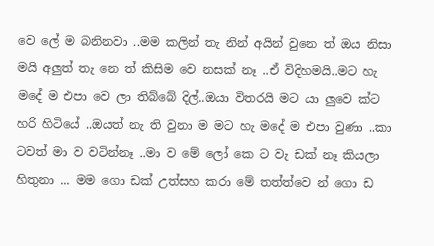වෙ ලේ ම බනිනවා ..මම කලින් තැ නින් අයින් වුනෙ ත් ඔය නිසා මයි අලුත් තැ නෙ ත් කිසිම වෙ නසක් නෑ ..ඒ විදිහමයි..මට හැ මදේ ම එපා වෙ ලා තිබ්බේ දිල්..ඔයා විතරයි මට යා ලුවෙ ක්ට හරි හිටියේ ..ඔයත් නැ ති වුනා ම මට හැ මදේ ම එපා වුණා ..කා ටවත් මා ව වටින්නෑ ..මා ව මේ ලෝ කෙ ට වැ ඩක් නෑ කියලා හිතුනා ... මම ගො ඩක් උත්සහ කරා මේ තත්ත්වෙ න් ගො ඩ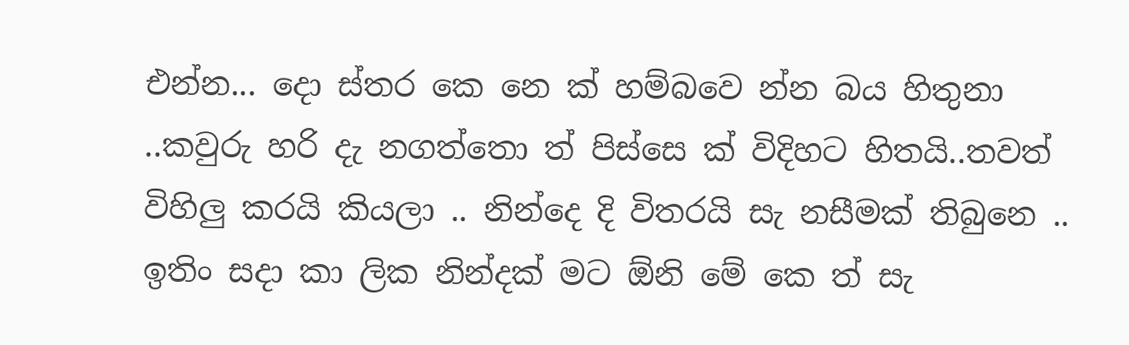එන්න... දො ස්තර කෙ නෙ ක් හම්බවෙ න්න බය හිතුනා ..කවුරු හරි දැ නගත්තො ත් පිස්සෙ ක් විදිහට හිතයි..තවත් විහිලු කරයි කියලා .. නින්දෙ දි විතරයි සැ නසීමක් තිබුනෙ .. ඉතිං සදා කා ලික නින්දක් මට ඕනි මේ කෙ ත් සැ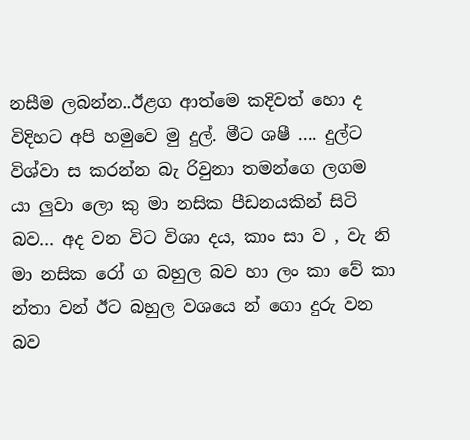නසීම ලබන්න..ඊළග ආත්මෙ කදිවත් හො ද විදිහට අපි හමුවෙ මු දුල්. මීට ශෂී .... දුල්ට විශ්වා ස කරන්න බැ රිවුනා තමන්ගෙ ලගම යා ලුවා ලො කු මා නසික පීඩනයකින් සිටි බව... අද වන විට විශා දය, කාං සා ව , වැ නි මා නසික රෝ ග බහුල බව හා ලං කා වේ කා න්තා වන් ඊට බහුල වශයෙ න් ගො දුරු වන බව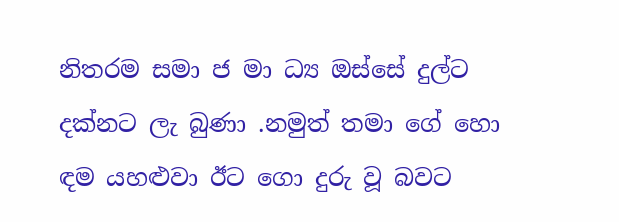නිතරම සමා ජ මා ධ්‍ය ඔස්සේ දුල්ට දක්නට ලැ බුණා .නමුත් තමා ගේ හො ඳම යහළුවා ඊට ගො දුරු වූ බවට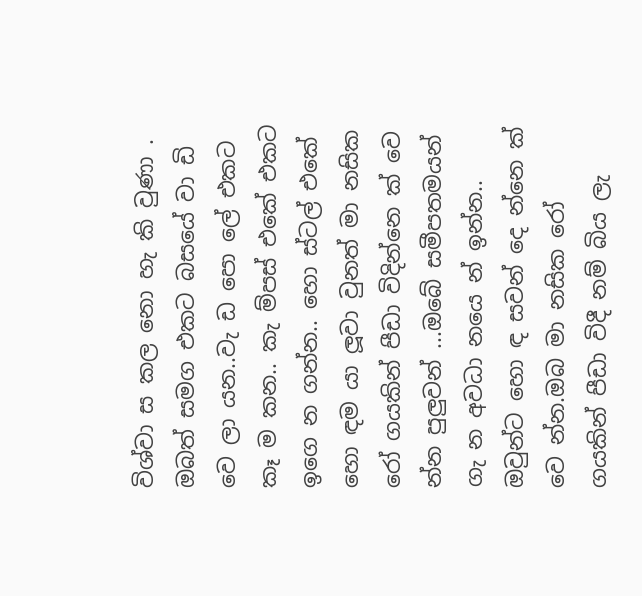විශ්වා ස කල නො හැ කි වුණා . ඔබත් සමග එකට බසයේ වා ඩි වෙ ලා යන..වැ ඩ පො ලේ එකට කෑ ම කන.. කැ ම්පස් එකේ එකට ඉගෙ න ගන්න.. හො ස්ටල් එකේ හො ඳම යා ලූවා වුනත් මා නසික රෝ ගයකින් පීඩා විදින්නෙ ක් වෙ න්න පුලුවන් ...ඔබේ සමීපතමයන් ගැ න අවධා නයෙ න් ඉන්න.. ඔවුන්ට හො ඳ සවන් දෙ න්නෙ ක් වෙ න්න.ඔබ මා නසික රෝ ගයකින් පීඩා විදී නම් බිය ලැ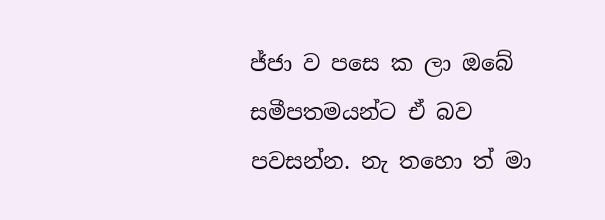ජ්ජා ව පසෙ ක ලා ඔබේ සමීපතමයන්ට ඒ බව පවසන්න. නැ තහො ත් මා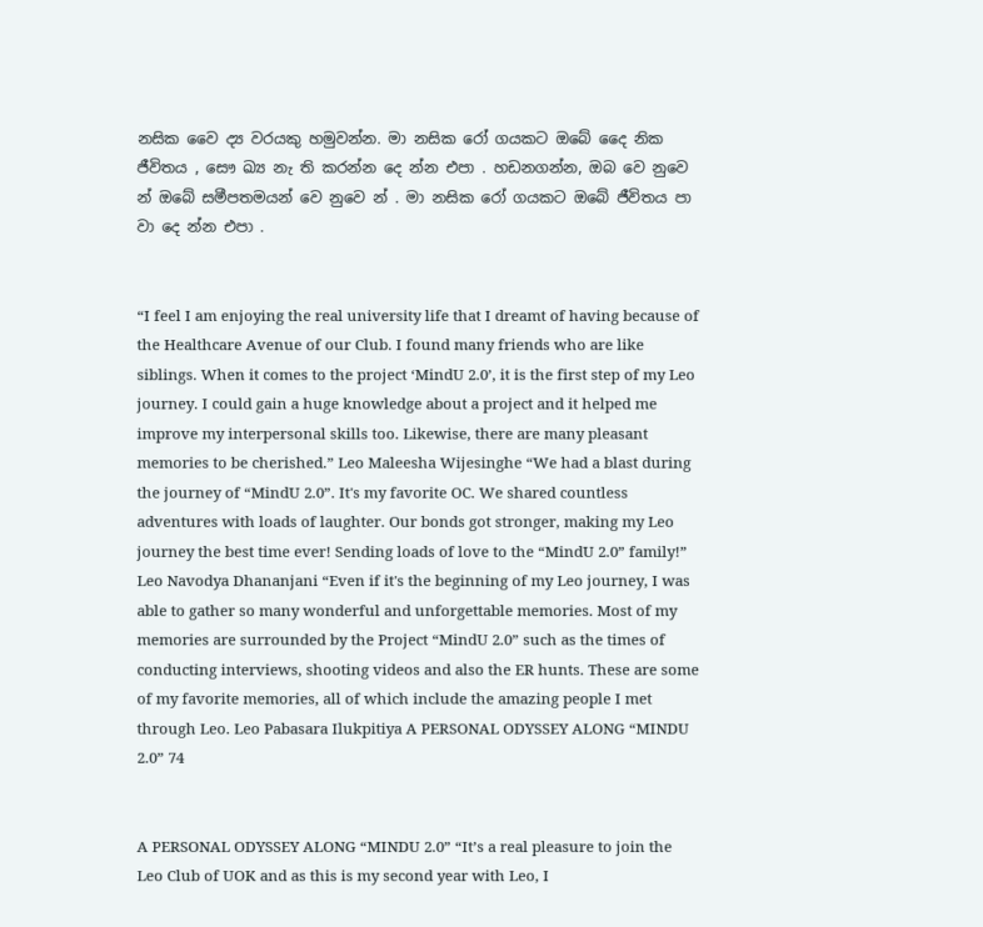නසික වෛ ද්‍ය වරයකු හමුවන්න. මා නසික රෝ ගයකට ඔබේ දෛ නික ජීවිතය , සෞ ඛ්‍ය නැ ති කරන්න දෙ න්න එපා . හඩනගන්න, ඔබ වෙ නුවෙ න් ඔබේ සමීපතමයන් වෙ නුවෙ න් . මා නසික රෝ ගයකට ඔබේ ජීවිතය පා වා දෙ න්න එපා .


“I feel I am enjoying the real university life that I dreamt of having because of the Healthcare Avenue of our Club. I found many friends who are like siblings. When it comes to the project ‘MindU 2.0’, it is the first step of my Leo journey. I could gain a huge knowledge about a project and it helped me improve my interpersonal skills too. Likewise, there are many pleasant memories to be cherished.” Leo Maleesha Wijesinghe “We had a blast during the journey of “MindU 2.0”. It's my favorite OC. We shared countless adventures with loads of laughter. Our bonds got stronger, making my Leo journey the best time ever! Sending loads of love to the “MindU 2.0” family!” Leo Navodya Dhananjani “Even if it's the beginning of my Leo journey, I was able to gather so many wonderful and unforgettable memories. Most of my memories are surrounded by the Project “MindU 2.0” such as the times of conducting interviews, shooting videos and also the ER hunts. These are some of my favorite memories, all of which include the amazing people I met through Leo. Leo Pabasara Ilukpitiya A PERSONAL ODYSSEY ALONG “MINDU 2.0” 74


A PERSONAL ODYSSEY ALONG “MINDU 2.0” “It’s a real pleasure to join the Leo Club of UOK and as this is my second year with Leo, I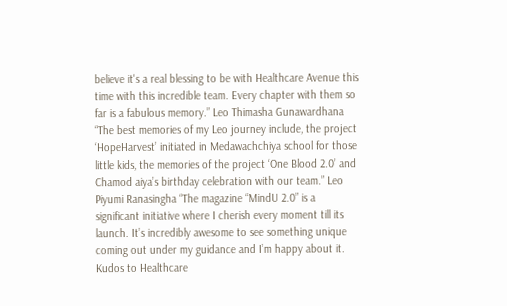believe it's a real blessing to be with Healthcare Avenue this time with this incredible team. Every chapter with them so far is a fabulous memory.” Leo Thimasha Gunawardhana “The best memories of my Leo journey include, the project ‘HopeHarvest’ initiated in Medawachchiya school for those little kids, the memories of the project ‘One Blood 2.0’ and Chamod aiya’s birthday celebration with our team.” Leo Piyumi Ranasingha “The magazine “MindU 2.0” is a significant initiative where I cherish every moment till its launch. It’s incredibly awesome to see something unique coming out under my guidance and I’m happy about it. Kudos to Healthcare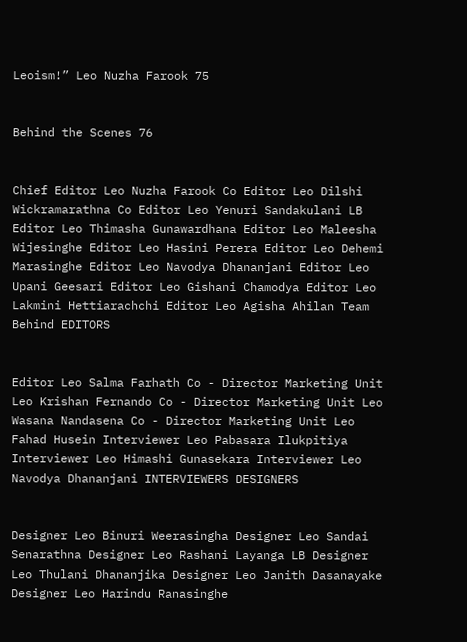Leoism!” Leo Nuzha Farook 75


Behind the Scenes 76


Chief Editor Leo Nuzha Farook Co Editor Leo Dilshi Wickramarathna Co Editor Leo Yenuri Sandakulani LB Editor Leo Thimasha Gunawardhana Editor Leo Maleesha Wijesinghe Editor Leo Hasini Perera Editor Leo Dehemi Marasinghe Editor Leo Navodya Dhananjani Editor Leo Upani Geesari Editor Leo Gishani Chamodya Editor Leo Lakmini Hettiarachchi Editor Leo Agisha Ahilan Team Behind EDITORS


Editor Leo Salma Farhath Co - Director Marketing Unit Leo Krishan Fernando Co - Director Marketing Unit Leo Wasana Nandasena Co - Director Marketing Unit Leo Fahad Husein Interviewer Leo Pabasara Ilukpitiya Interviewer Leo Himashi Gunasekara Interviewer Leo Navodya Dhananjani INTERVIEWERS DESIGNERS


Designer Leo Binuri Weerasingha Designer Leo Sandai Senarathna Designer Leo Rashani Layanga LB Designer Leo Thulani Dhananjika Designer Leo Janith Dasanayake Designer Leo Harindu Ranasinghe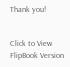Thank you!


Click to View FlipBook Version